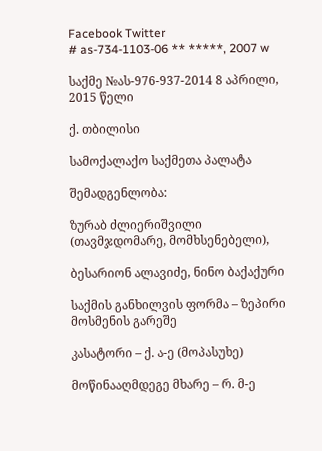Facebook Twitter
# as-734-1103-06 ** *****, 2007 w

საქმე №ას-976-937-2014 8 აპრილი, 2015 წელი

ქ. თბილისი

სამოქალაქო საქმეთა პალატა

შემადგენლობა:

ზურაბ ძლიერიშვილი (თავმჯდომარე, მომხსენებელი),

ბესარიონ ალავიძე, ნინო ბაქაქური

საქმის განხილვის ფორმა – ზეპირი მოსმენის გარეშე

კასატორი – ქ. ა-ე (მოპასუხე)

მოწინააღმდეგე მხარე – რ. მ-ე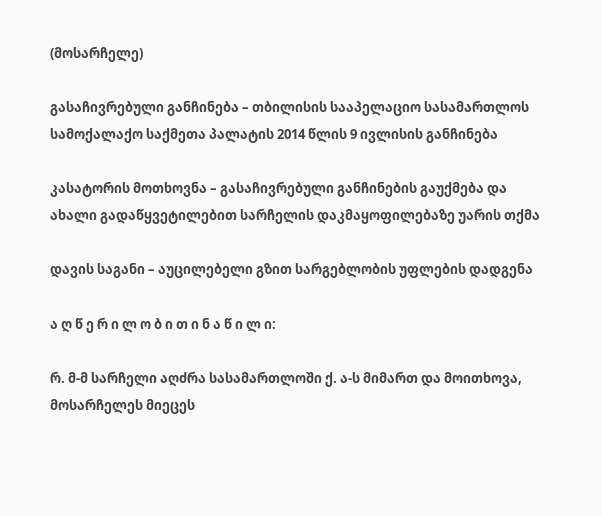(მოსარჩელე)

გასაჩივრებული განჩინება – თბილისის სააპელაციო სასამართლოს სამოქალაქო საქმეთა პალატის 2014 წლის 9 ივლისის განჩინება

კასატორის მოთხოვნა – გასაჩივრებული განჩინების გაუქმება და ახალი გადაწყვეტილებით სარჩელის დაკმაყოფილებაზე უარის თქმა

დავის საგანი – აუცილებელი გზით სარგებლობის უფლების დადგენა

ა ღ წ ე რ ი ლ ო ბ ი თ ი ნ ა წ ი ლ ი:

რ. მ-მ სარჩელი აღძრა სასამართლოში ქ. ა-ს მიმართ და მოითხოვა, მოსარჩელეს მიეცეს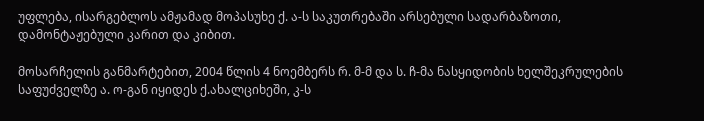უფლება, ისარგებლოს ამჟამად მოპასუხე ქ. ა-ს საკუთრებაში არსებული სადარბაზოთი, დამონტაჟებული კარით და კიბით.

მოსარჩელის განმარტებით, 2004 წლის 4 ნოემბერს რ. მ-მ და ს. ჩ-მა ნასყიდობის ხელშეკრულების საფუძველზე ა. ო-გან იყიდეს ქ.ახალციხეში, კ-ს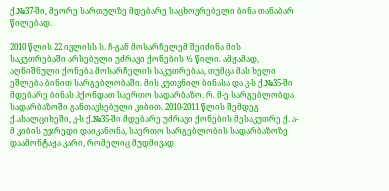ქ.№37-ში, მეორე სართულზე მდებარე საცხოვრებელი ბინა თანაბარ წილებად.

2010 წლის 22 ივლისს ს. ჩ-გან მოსარჩელემ შეიძინა მის საკუთრებაში არსებული უძრავი ქონების ½ წილი. ამჟამად, აღნიშნული ქონება მოსარჩელის საკუთრებაა, თუმცა მას ხელი ეშლება ბინით სარგებლობაში. მის კუთვნილ ბინასა და კ-ს ქ.№35-ში მდებარე ბინას ჰქონდათ საერთო სადარბაზო. რ. მ-ე სარგებლობდა სადარბაზოში განთავსებული კიბით. 2010-2011 წლის შემდეგ ქ.ახალციხეში, კ-ს ქ.№35-ში მდებარე უძრავი ქონების მესაკუთრე ქ. ა-მ კიბის უჯრედი დაიკანონა, საერთო სარგებლობის სადარბაზოზე დაამონტაჟა კარი, რომელიც მუდმივად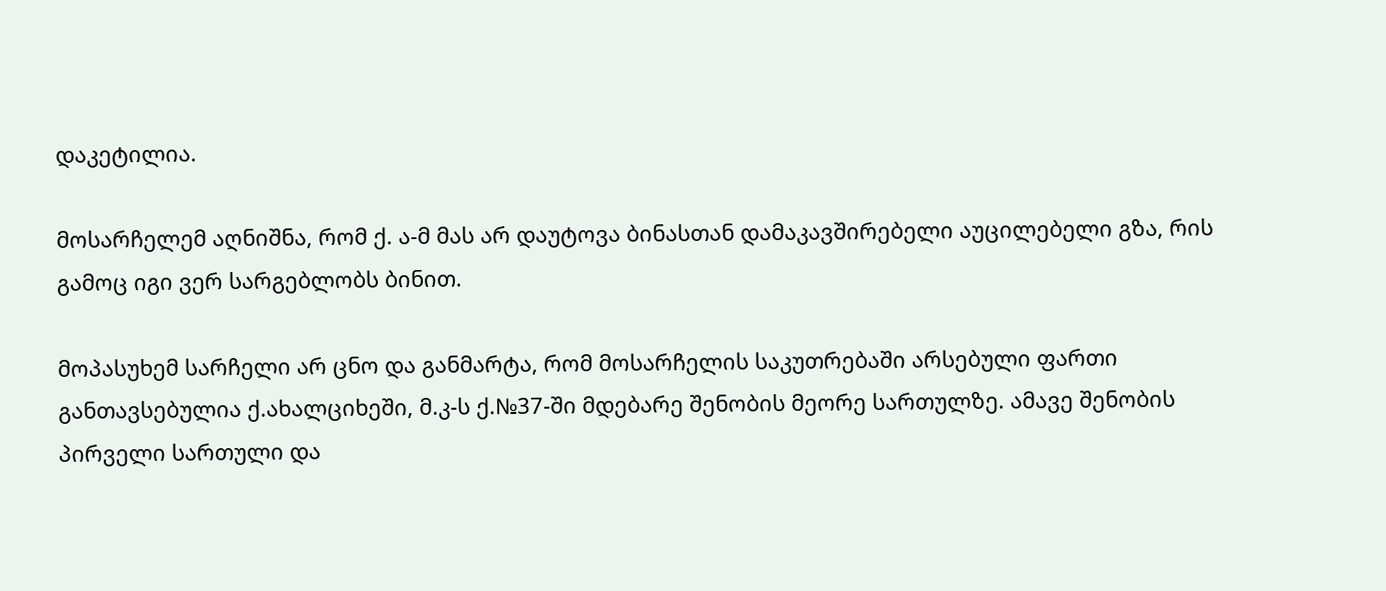დაკეტილია.

მოსარჩელემ აღნიშნა, რომ ქ. ა-მ მას არ დაუტოვა ბინასთან დამაკავშირებელი აუცილებელი გზა, რის გამოც იგი ვერ სარგებლობს ბინით.

მოპასუხემ სარჩელი არ ცნო და განმარტა, რომ მოსარჩელის საკუთრებაში არსებული ფართი განთავსებულია ქ.ახალციხეში, მ.კ-ს ქ.№37-ში მდებარე შენობის მეორე სართულზე. ამავე შენობის პირველი სართული და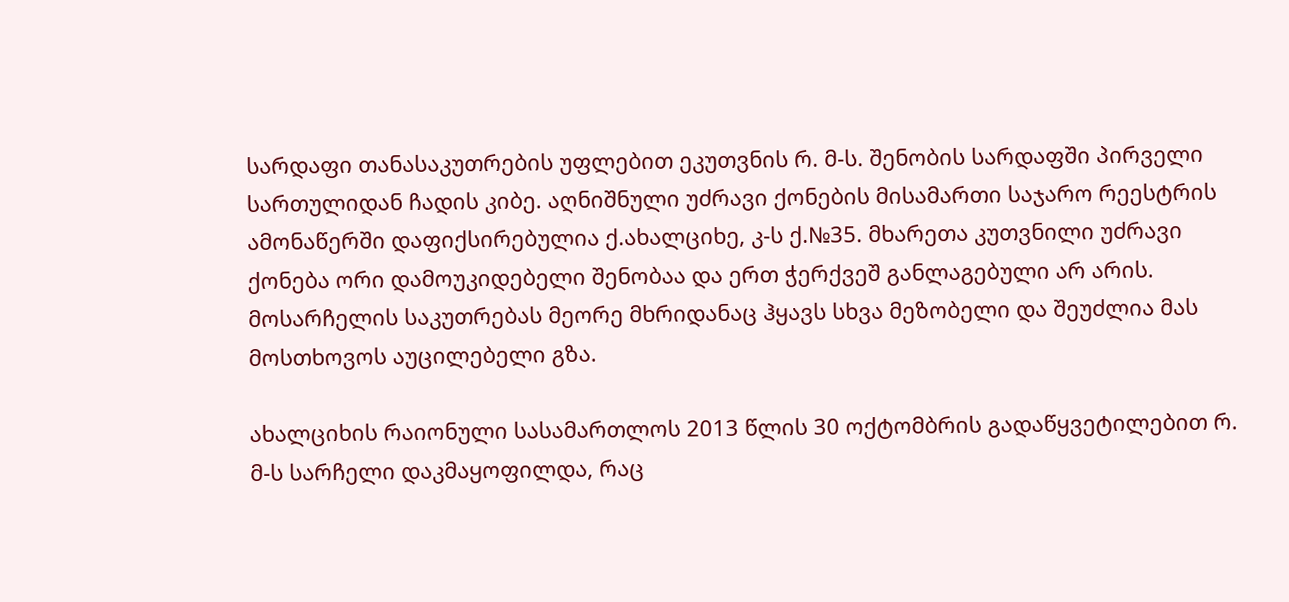სარდაფი თანასაკუთრების უფლებით ეკუთვნის რ. მ-ს. შენობის სარდაფში პირველი სართულიდან ჩადის კიბე. აღნიშნული უძრავი ქონების მისამართი საჯარო რეესტრის ამონაწერში დაფიქსირებულია ქ.ახალციხე, კ-ს ქ.№35. მხარეთა კუთვნილი უძრავი ქონება ორი დამოუკიდებელი შენობაა და ერთ ჭერქვეშ განლაგებული არ არის. მოსარჩელის საკუთრებას მეორე მხრიდანაც ჰყავს სხვა მეზობელი და შეუძლია მას მოსთხოვოს აუცილებელი გზა.

ახალციხის რაიონული სასამართლოს 2013 წლის 30 ოქტომბრის გადაწყვეტილებით რ. მ-ს სარჩელი დაკმაყოფილდა, რაც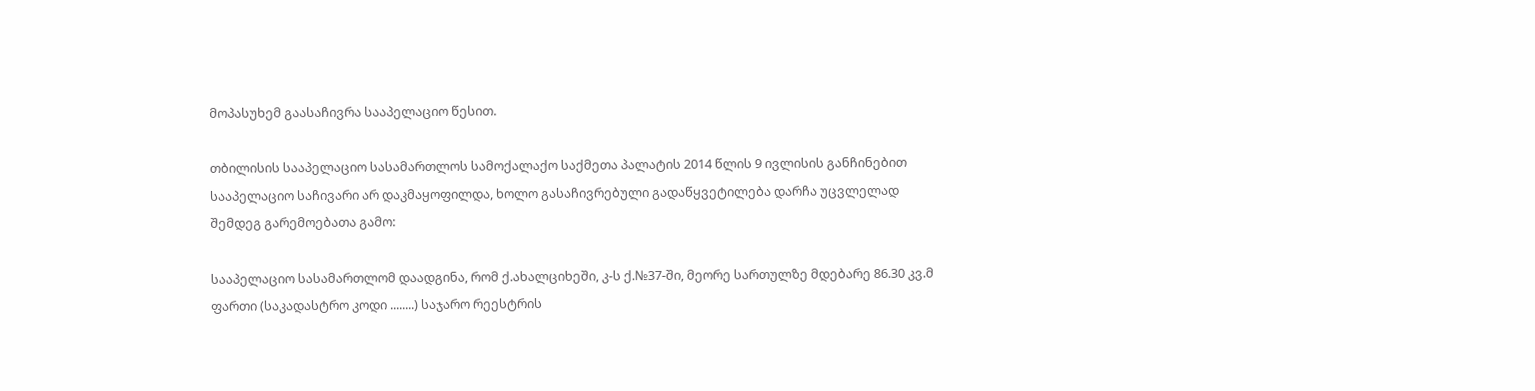მოპასუხემ გაასაჩივრა სააპელაციო წესით.

თბილისის სააპელაციო სასამართლოს სამოქალაქო საქმეთა პალატის 2014 წლის 9 ივლისის განჩინებით სააპელაციო საჩივარი არ დაკმაყოფილდა, ხოლო გასაჩივრებული გადაწყვეტილება დარჩა უცვლელად შემდეგ გარემოებათა გამო:

სააპელაციო სასამართლომ დაადგინა, რომ ქ.ახალციხეში, კ-ს ქ.№37-ში, მეორე სართულზე მდებარე 86.30 კვ.მ ფართი (საკადასტრო კოდი ........) საჯარო რეესტრის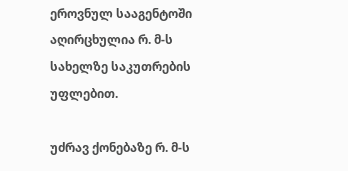ეროვნულ სააგენტოში აღირცხულია რ. მ-ს სახელზე საკუთრების უფლებით.

უძრავ ქონებაზე რ. მ-ს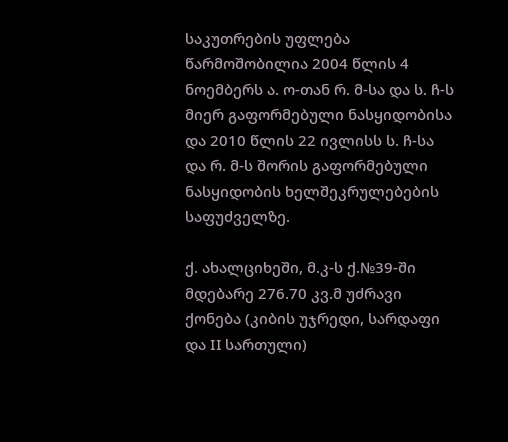საკუთრების უფლება წარმოშობილია 2004 წლის 4 ნოემბერს ა. ო-თან რ. მ-სა და ს. ჩ-ს მიერ გაფორმებული ნასყიდობისა და 2010 წლის 22 ივლისს ს. ჩ-სა და რ. მ-ს შორის გაფორმებული ნასყიდობის ხელშეკრულებების საფუძველზე.

ქ. ახალციხეში, მ.კ-ს ქ.№39-ში მდებარე 276.70 კვ.მ უძრავი ქონება (კიბის უჯრედი, სარდაფი და II სართული)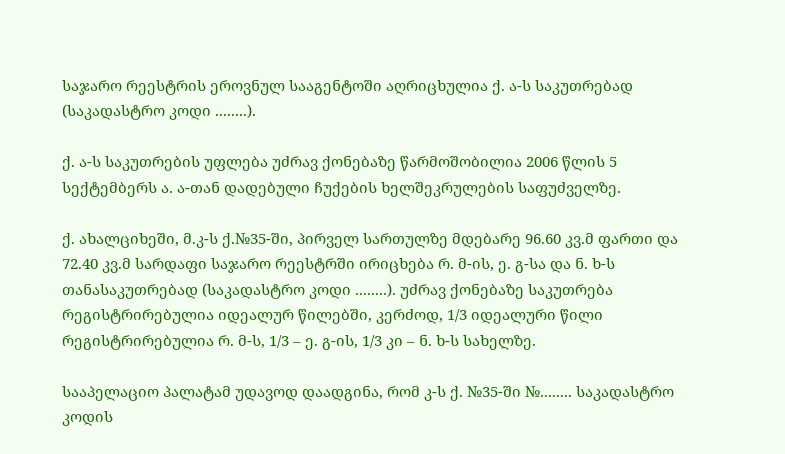საჯარო რეესტრის ეროვნულ სააგენტოში აღრიცხულია ქ. ა-ს საკუთრებად (საკადასტრო კოდი ........).

ქ. ა-ს საკუთრების უფლება უძრავ ქონებაზე წარმოშობილია 2006 წლის 5 სექტემბერს ა. ა-თან დადებული ჩუქების ხელშეკრულების საფუძველზე.

ქ. ახალციხეში, მ.კ-ს ქ.№35-ში, პირველ სართულზე მდებარე 96.60 კვ.მ ფართი და 72.40 კვ.მ სარდაფი საჯარო რეესტრში ირიცხება რ. მ-ის, ე. გ-სა და ნ. ხ-ს თანასაკუთრებად (საკადასტრო კოდი ........). უძრავ ქონებაზე საკუთრება რეგისტრირებულია იდეალურ წილებში, კერძოდ, 1/3 იდეალური წილი რეგისტრირებულია რ. მ-ს, 1/3 – ე. გ-ის, 1/3 კი – ნ. ხ-ს სახელზე.

სააპელაციო პალატამ უდავოდ დაადგინა, რომ კ-ს ქ. №35-ში №........ საკადასტრო კოდის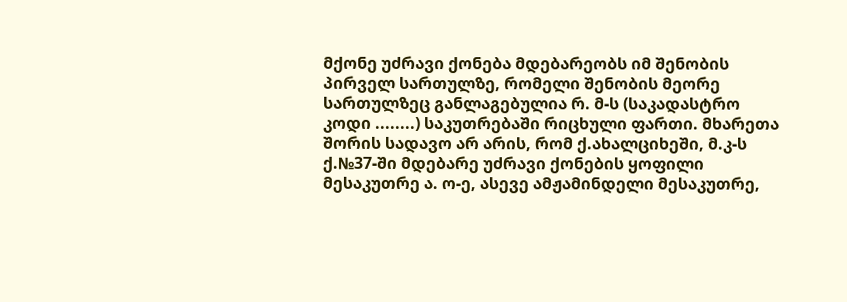მქონე უძრავი ქონება მდებარეობს იმ შენობის პირველ სართულზე, რომელი შენობის მეორე სართულზეც განლაგებულია რ. მ-ს (საკადასტრო კოდი ........) საკუთრებაში რიცხული ფართი. მხარეთა შორის სადავო არ არის, რომ ქ.ახალციხეში, მ.კ-ს ქ.№37-ში მდებარე უძრავი ქონების ყოფილი მესაკუთრე ა. ო-ე, ასევე ამჟამინდელი მესაკუთრე,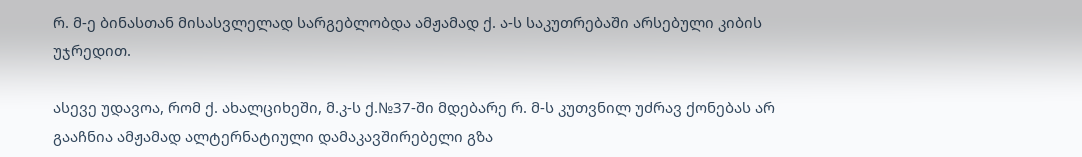რ. მ-ე ბინასთან მისასვლელად სარგებლობდა ამჟამად ქ. ა-ს საკუთრებაში არსებული კიბის უჯრედით.

ასევე უდავოა, რომ ქ. ახალციხეში, მ.კ-ს ქ.№37-ში მდებარე რ. მ-ს კუთვნილ უძრავ ქონებას არ გააჩნია ამჟამად ალტერნატიული დამაკავშირებელი გზა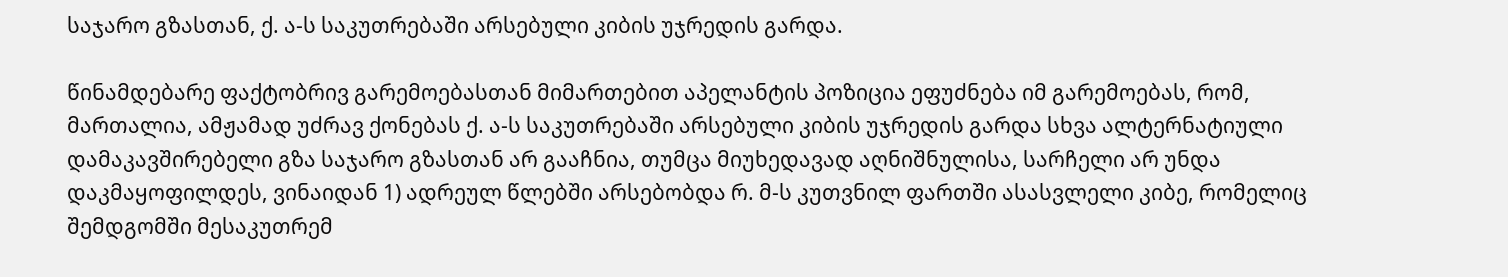საჯარო გზასთან, ქ. ა-ს საკუთრებაში არსებული კიბის უჯრედის გარდა.

წინამდებარე ფაქტობრივ გარემოებასთან მიმართებით აპელანტის პოზიცია ეფუძნება იმ გარემოებას, რომ, მართალია, ამჟამად უძრავ ქონებას ქ. ა-ს საკუთრებაში არსებული კიბის უჯრედის გარდა სხვა ალტერნატიული დამაკავშირებელი გზა საჯარო გზასთან არ გააჩნია, თუმცა მიუხედავად აღნიშნულისა, სარჩელი არ უნდა დაკმაყოფილდეს, ვინაიდან 1) ადრეულ წლებში არსებობდა რ. მ-ს კუთვნილ ფართში ასასვლელი კიბე, რომელიც შემდგომში მესაკუთრემ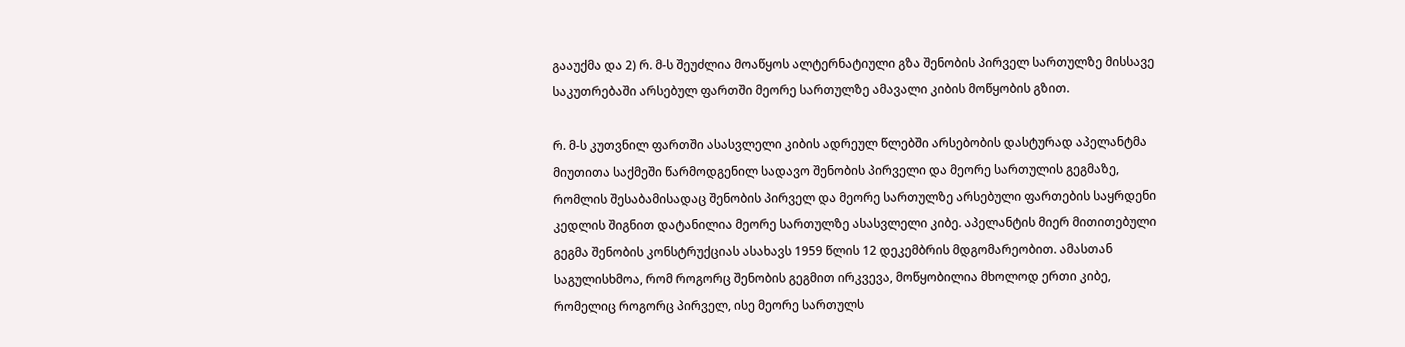გააუქმა და 2) რ. მ-ს შეუძლია მოაწყოს ალტერნატიული გზა შენობის პირველ სართულზე მისსავე საკუთრებაში არსებულ ფართში მეორე სართულზე ამავალი კიბის მოწყობის გზით.

რ. მ-ს კუთვნილ ფართში ასასვლელი კიბის ადრეულ წლებში არსებობის დასტურად აპელანტმა მიუთითა საქმეში წარმოდგენილ სადავო შენობის პირველი და მეორე სართულის გეგმაზე, რომლის შესაბამისადაც შენობის პირველ და მეორე სართულზე არსებული ფართების საყრდენი კედლის შიგნით დატანილია მეორე სართულზე ასასვლელი კიბე. აპელანტის მიერ მითითებული გეგმა შენობის კონსტრუქციას ასახავს 1959 წლის 12 დეკემბრის მდგომარეობით. ამასთან საგულისხმოა, რომ როგორც შენობის გეგმით ირკვევა, მოწყობილია მხოლოდ ერთი კიბე, რომელიც როგორც პირველ, ისე მეორე სართულს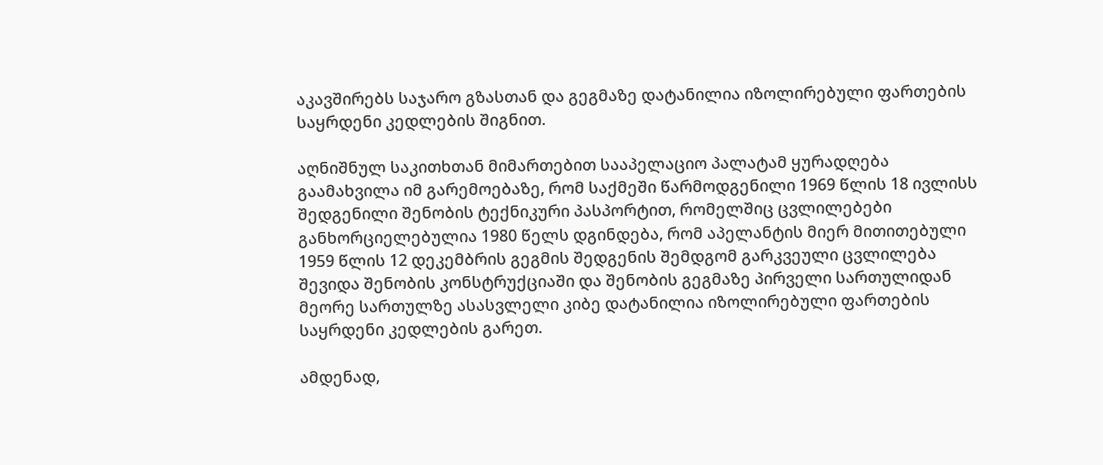აკავშირებს საჯარო გზასთან და გეგმაზე დატანილია იზოლირებული ფართების საყრდენი კედლების შიგნით.

აღნიშნულ საკითხთან მიმართებით სააპელაციო პალატამ ყურადღება გაამახვილა იმ გარემოებაზე, რომ საქმეში წარმოდგენილი 1969 წლის 18 ივლისს შედგენილი შენობის ტექნიკური პასპორტით, რომელშიც ცვლილებები განხორციელებულია 1980 წელს დგინდება, რომ აპელანტის მიერ მითითებული 1959 წლის 12 დეკემბრის გეგმის შედგენის შემდგომ გარკვეული ცვლილება შევიდა შენობის კონსტრუქციაში და შენობის გეგმაზე პირველი სართულიდან მეორე სართულზე ასასვლელი კიბე დატანილია იზოლირებული ფართების საყრდენი კედლების გარეთ.

ამდენად,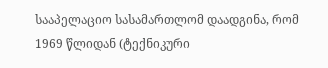სააპელაციო სასამართლომ დაადგინა, რომ 1969 წლიდან (ტექნიკური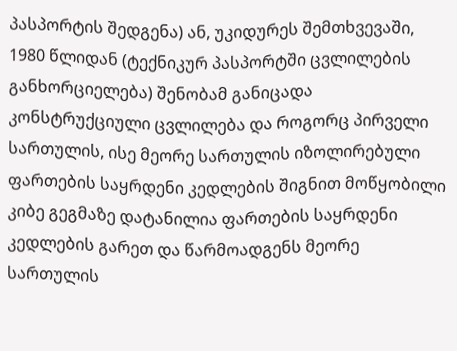პასპორტის შედგენა) ან, უკიდურეს შემთხვევაში, 1980 წლიდან (ტექნიკურ პასპორტში ცვლილების განხორციელება) შენობამ განიცადა კონსტრუქციული ცვლილება და როგორც პირველი სართულის, ისე მეორე სართულის იზოლირებული ფართების საყრდენი კედლების შიგნით მოწყობილი კიბე გეგმაზე დატანილია ფართების საყრდენი კედლების გარეთ და წარმოადგენს მეორე სართულის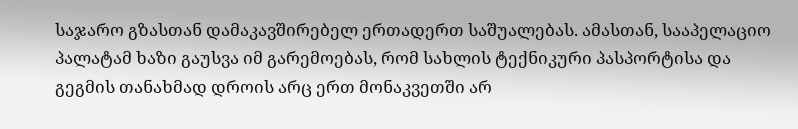საჯარო გზასთან დამაკავშირებელ ერთადერთ საშუალებას. ამასთან, სააპელაციო პალატამ ხაზი გაუსვა იმ გარემოებას, რომ სახლის ტექნიკური პასპორტისა და გეგმის თანახმად დროის არც ერთ მონაკვეთში არ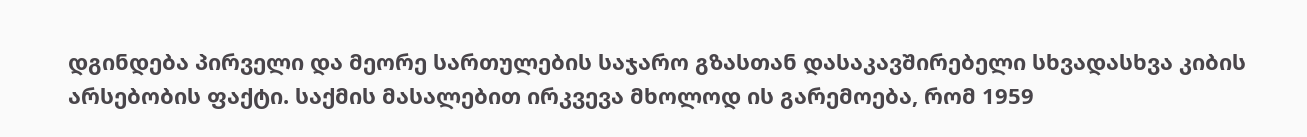დგინდება პირველი და მეორე სართულების საჯარო გზასთან დასაკავშირებელი სხვადასხვა კიბის არსებობის ფაქტი. საქმის მასალებით ირკვევა მხოლოდ ის გარემოება, რომ 1959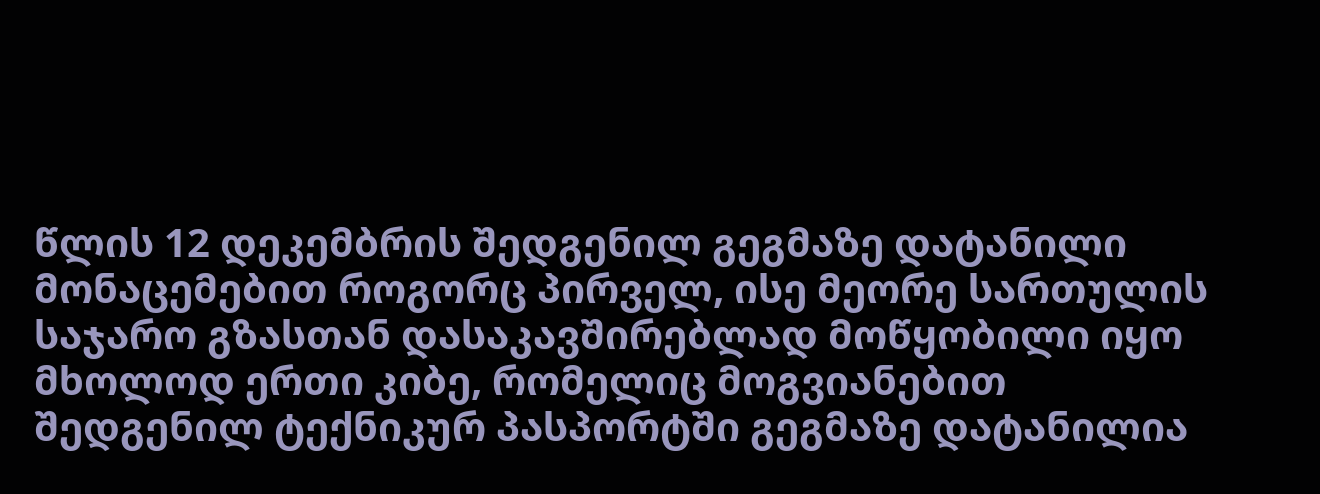წლის 12 დეკემბრის შედგენილ გეგმაზე დატანილი მონაცემებით როგორც პირველ, ისე მეორე სართულის საჯარო გზასთან დასაკავშირებლად მოწყობილი იყო მხოლოდ ერთი კიბე, რომელიც მოგვიანებით შედგენილ ტექნიკურ პასპორტში გეგმაზე დატანილია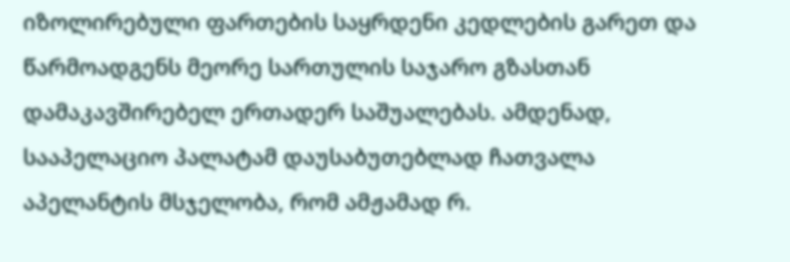იზოლირებული ფართების საყრდენი კედლების გარეთ და წარმოადგენს მეორე სართულის საჯარო გზასთან დამაკავშირებელ ერთადერ საშუალებას. ამდენად, სააპელაციო პალატამ დაუსაბუთებლად ჩათვალა აპელანტის მსჯელობა, რომ ამჟამად რ.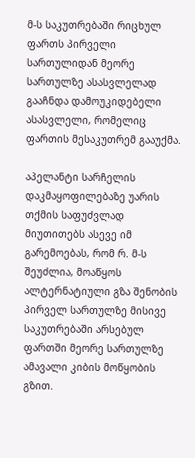მ-ს საკუთრებაში რიცხულ ფართს პირველი სართულიდან მეორე სართულზე ასასვლელად გააჩნდა დამოუკიდებელი ასასვლელი, რომელიც ფართის მესაკუთრემ გააუქმა.

აპელანტი სარჩელის დაკმაყოფილებაზე უარის თქმის საფუძვლად მიუთითებს ასევე იმ გარემოებას, რომ რ. მ-ს შეუძლია, მოაწყოს ალტერნატიული გზა შენობის პირველ სართულზე მისივე საკუთრებაში არსებულ ფართში მეორე სართულზე ამავალი კიბის მოწყობის გზით.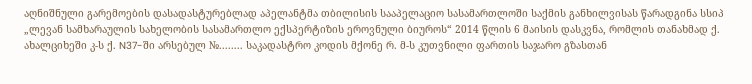აღნიშნული გარემოების დასადასტურებლად აპელანტმა თბილისის სააპელაციო სასამართლოში საქმის განხილვისას წარადგინა სსიპ „ლევან სამხარაულის სახელობის სასამართლო ექსპერტიზის ეროვნული ბიუროს“ 2014 წლის 6 მაისის დასკვნა, რომლის თანახმად ქ. ახალციხეში კ-ს ქ. N37-ში არსებულ №........ საკადასტრო კოდის მქონე რ. მ-ს კუთვნილი ფართის საჯარო გზასთან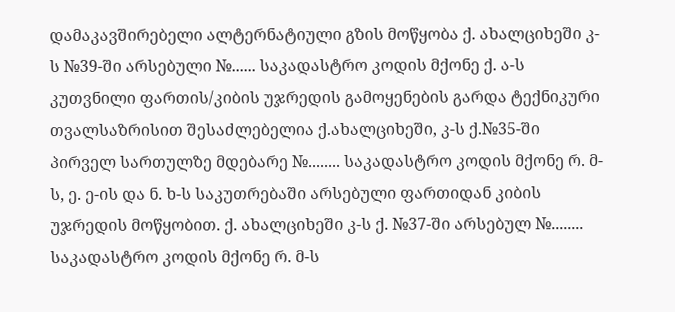დამაკავშირებელი ალტერნატიული გზის მოწყობა ქ. ახალციხეში კ-ს №39-ში არსებული №...... საკადასტრო კოდის მქონე ქ. ა-ს კუთვნილი ფართის/კიბის უჯრედის გამოყენების გარდა ტექნიკური თვალსაზრისით შესაძლებელია ქ.ახალციხეში, კ-ს ქ.№35-ში პირველ სართულზე მდებარე №........ საკადასტრო კოდის მქონე რ. მ-ს, ე. ე-ის და ნ. ხ-ს საკუთრებაში არსებული ფართიდან კიბის უჯრედის მოწყობით. ქ. ახალციხეში კ-ს ქ. №37-ში არსებულ №........ საკადასტრო კოდის მქონე რ. მ-ს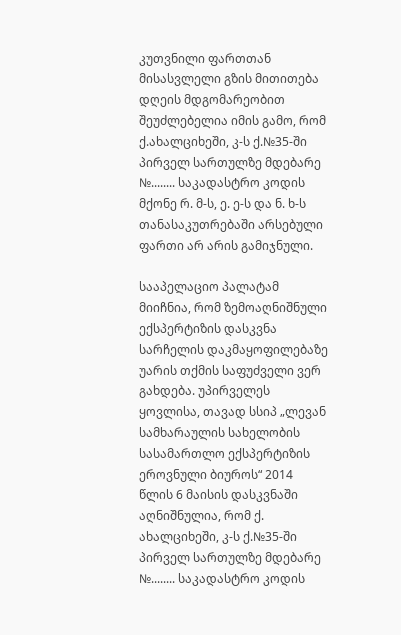კუთვნილი ფართთან მისასვლელი გზის მითითება დღეის მდგომარეობით შეუძლებელია იმის გამო, რომ ქ.ახალციხეში, კ-ს ქ.№35-ში პირველ სართულზე მდებარე №........ საკადასტრო კოდის მქონე რ. მ-ს, ე. ე-ს და ნ. ხ-ს თანასაკუთრებაში არსებული ფართი არ არის გამიჯნული.

სააპელაციო პალატამ მიიჩნია, რომ ზემოაღნიშნული ექსპერტიზის დასკვნა სარჩელის დაკმაყოფილებაზე უარის თქმის საფუძველი ვერ გახდება. უპირველეს ყოვლისა, თავად სსიპ „ლევან სამხარაულის სახელობის სასამართლო ექსპერტიზის ეროვნული ბიუროს“ 2014 წლის 6 მაისის დასკვნაში აღნიშნულია, რომ ქ. ახალციხეში, კ-ს ქ.№35-ში პირველ სართულზე მდებარე №........ საკადასტრო კოდის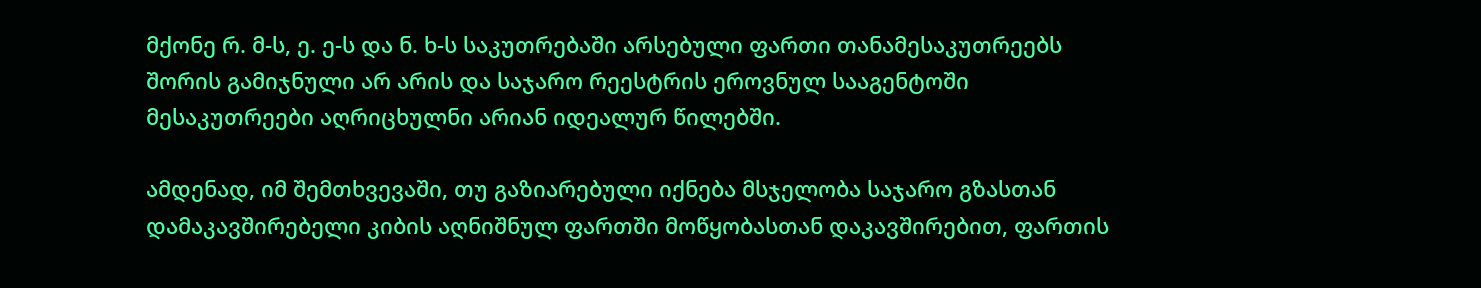მქონე რ. მ-ს, ე. ე-ს და ნ. ხ-ს საკუთრებაში არსებული ფართი თანამესაკუთრეებს შორის გამიჯნული არ არის და საჯარო რეესტრის ეროვნულ სააგენტოში მესაკუთრეები აღრიცხულნი არიან იდეალურ წილებში.

ამდენად, იმ შემთხვევაში, თუ გაზიარებული იქნება მსჯელობა საჯარო გზასთან დამაკავშირებელი კიბის აღნიშნულ ფართში მოწყობასთან დაკავშირებით, ფართის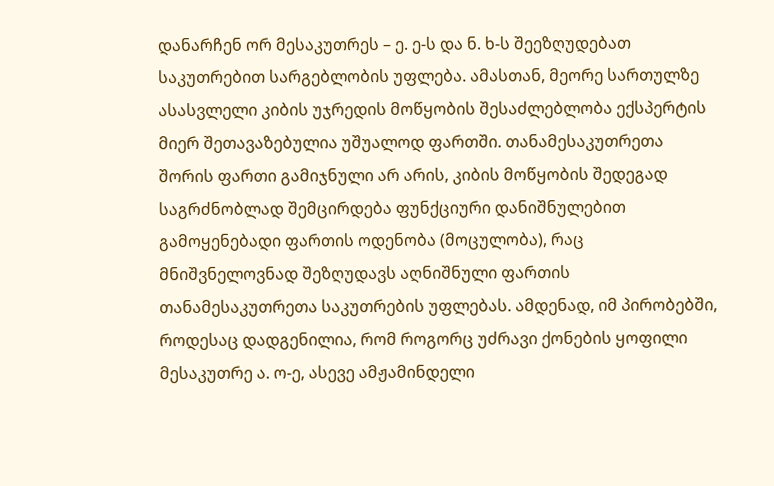დანარჩენ ორ მესაკუთრეს – ე. ე-ს და ნ. ხ-ს შეეზღუდებათ საკუთრებით სარგებლობის უფლება. ამასთან, მეორე სართულზე ასასვლელი კიბის უჯრედის მოწყობის შესაძლებლობა ექსპერტის მიერ შეთავაზებულია უშუალოდ ფართში. თანამესაკუთრეთა შორის ფართი გამიჯნული არ არის, კიბის მოწყობის შედეგად საგრძნობლად შემცირდება ფუნქციური დანიშნულებით გამოყენებადი ფართის ოდენობა (მოცულობა), რაც მნიშვნელოვნად შეზღუდავს აღნიშნული ფართის თანამესაკუთრეთა საკუთრების უფლებას. ამდენად, იმ პირობებში, როდესაც დადგენილია, რომ როგორც უძრავი ქონების ყოფილი მესაკუთრე ა. ო-ე, ასევე ამჟამინდელი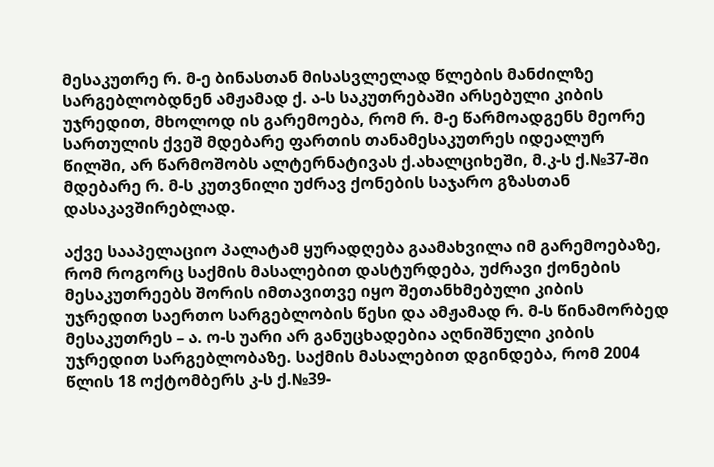მესაკუთრე რ. მ-ე ბინასთან მისასვლელად წლების მანძილზე სარგებლობდნენ ამჟამად ქ. ა-ს საკუთრებაში არსებული კიბის უჯრედით, მხოლოდ ის გარემოება, რომ რ. მ-ე წარმოადგენს მეორე სართულის ქვეშ მდებარე ფართის თანამესაკუთრეს იდეალურ წილში, არ წარმოშობს ალტერნატივას ქ.ახალციხეში, მ.კ-ს ქ.№37-ში მდებარე რ. მ-ს კუთვნილი უძრავ ქონების საჯარო გზასთან დასაკავშირებლად.

აქვე სააპელაციო პალატამ ყურადღება გაამახვილა იმ გარემოებაზე, რომ როგორც საქმის მასალებით დასტურდება, უძრავი ქონების მესაკუთრეებს შორის იმთავითვე იყო შეთანხმებული კიბის უჯრედით საერთო სარგებლობის წესი და ამჟამად რ. მ-ს წინამორბედ მესაკუთრეს – ა. ო-ს უარი არ განუცხადებია აღნიშნული კიბის უჯრედით სარგებლობაზე. საქმის მასალებით დგინდება, რომ 2004 წლის 18 ოქტომბერს კ-ს ქ.№39-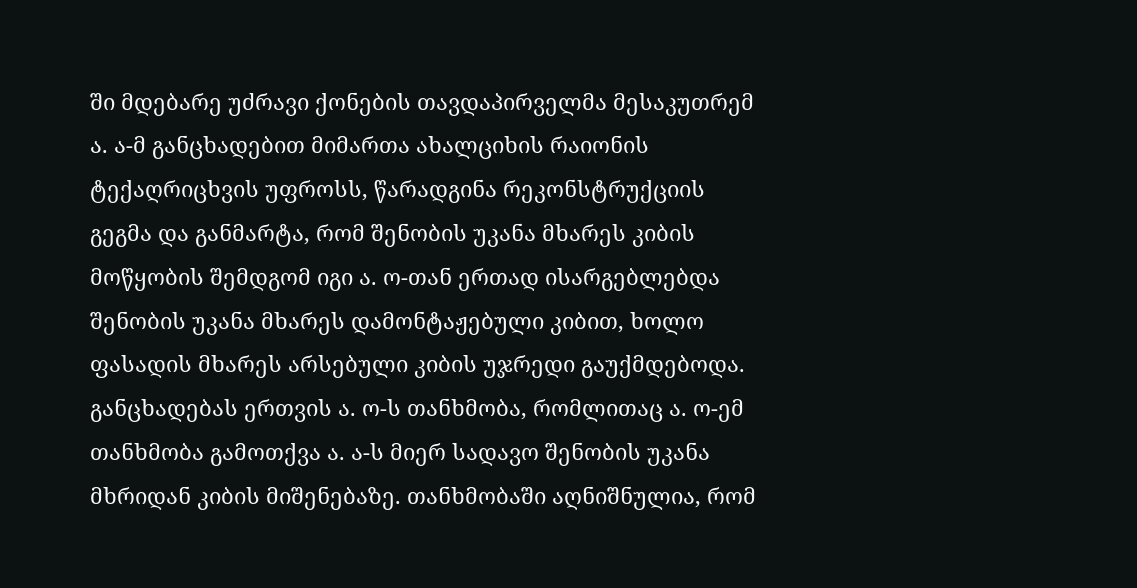ში მდებარე უძრავი ქონების თავდაპირველმა მესაკუთრემ ა. ა-მ განცხადებით მიმართა ახალციხის რაიონის ტექაღრიცხვის უფროსს, წარადგინა რეკონსტრუქციის გეგმა და განმარტა, რომ შენობის უკანა მხარეს კიბის მოწყობის შემდგომ იგი ა. ო-თან ერთად ისარგებლებდა შენობის უკანა მხარეს დამონტაჟებული კიბით, ხოლო ფასადის მხარეს არსებული კიბის უჯრედი გაუქმდებოდა. განცხადებას ერთვის ა. ო-ს თანხმობა, რომლითაც ა. ო-ემ თანხმობა გამოთქვა ა. ა-ს მიერ სადავო შენობის უკანა მხრიდან კიბის მიშენებაზე. თანხმობაში აღნიშნულია, რომ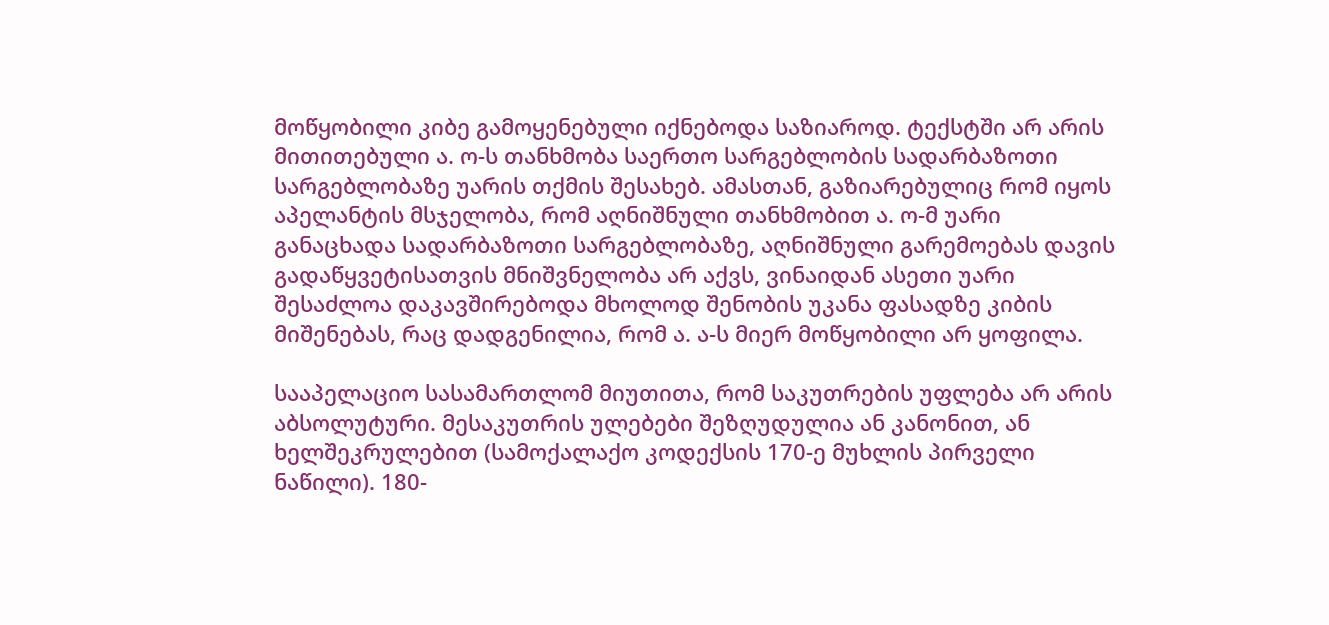მოწყობილი კიბე გამოყენებული იქნებოდა საზიაროდ. ტექსტში არ არის მითითებული ა. ო-ს თანხმობა საერთო სარგებლობის სადარბაზოთი სარგებლობაზე უარის თქმის შესახებ. ამასთან, გაზიარებულიც რომ იყოს აპელანტის მსჯელობა, რომ აღნიშნული თანხმობით ა. ო-მ უარი განაცხადა სადარბაზოთი სარგებლობაზე, აღნიშნული გარემოებას დავის გადაწყვეტისათვის მნიშვნელობა არ აქვს, ვინაიდან ასეთი უარი შესაძლოა დაკავშირებოდა მხოლოდ შენობის უკანა ფასადზე კიბის მიშენებას, რაც დადგენილია, რომ ა. ა-ს მიერ მოწყობილი არ ყოფილა.

სააპელაციო სასამართლომ მიუთითა, რომ საკუთრების უფლება არ არის აბსოლუტური. მესაკუთრის ულებები შეზღუდულია ან კანონით, ან ხელშეკრულებით (სამოქალაქო კოდექსის 170-ე მუხლის პირველი ნაწილი). 180-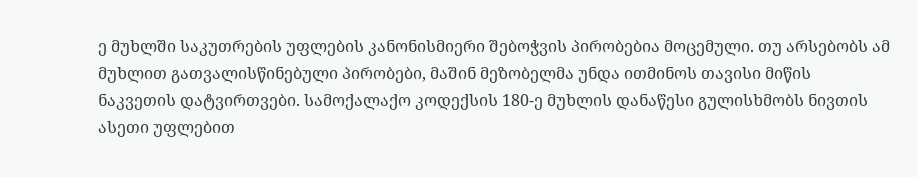ე მუხლში საკუთრების უფლების კანონისმიერი შებოჭვის პირობებია მოცემული. თუ არსებობს ამ მუხლით გათვალისწინებული პირობები, მაშინ მეზობელმა უნდა ითმინოს თავისი მიწის ნაკვეთის დატვირთვები. სამოქალაქო კოდექსის 180-ე მუხლის დანაწესი გულისხმობს ნივთის ასეთი უფლებით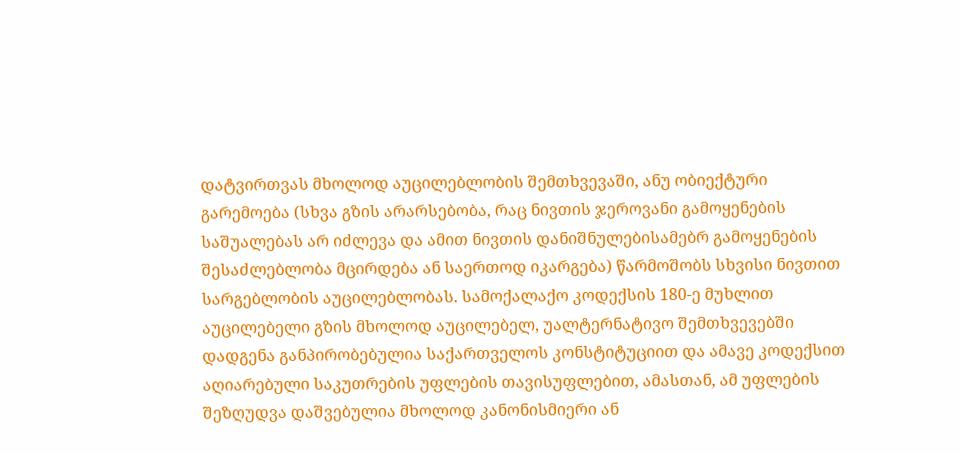დატვირთვას მხოლოდ აუცილებლობის შემთხვევაში, ანუ ობიექტური გარემოება (სხვა გზის არარსებობა, რაც ნივთის ჯეროვანი გამოყენების საშუალებას არ იძლევა და ამით ნივთის დანიშნულებისამებრ გამოყენების შესაძლებლობა მცირდება ან საერთოდ იკარგება) წარმოშობს სხვისი ნივთით სარგებლობის აუცილებლობას. სამოქალაქო კოდექსის 180-ე მუხლით აუცილებელი გზის მხოლოდ აუცილებელ, უალტერნატივო შემთხვევებში დადგენა განპირობებულია საქართველოს კონსტიტუციით და ამავე კოდექსით აღიარებული საკუთრების უფლების თავისუფლებით, ამასთან, ამ უფლების შეზღუდვა დაშვებულია მხოლოდ კანონისმიერი ან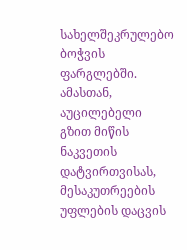სახელშეკრულებო ბოჭვის ფარგლებში. ამასთან, აუცილებელი გზით მიწის ნაკვეთის დატვირთვისას, მესაკუთრეების უფლების დაცვის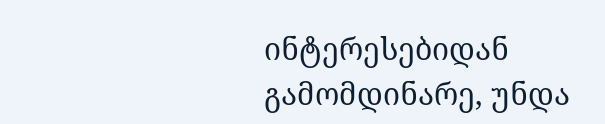ინტერესებიდან გამომდინარე, უნდა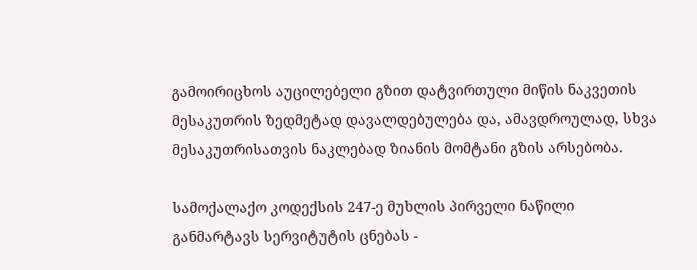გამოირიცხოს აუცილებელი გზით დატვირთული მიწის ნაკვეთის მესაკუთრის ზედმეტად დავალდებულება და, ამავდროულად, სხვა მესაკუთრისათვის ნაკლებად ზიანის მომტანი გზის არსებობა.

სამოქალაქო კოდექსის 247-ე მუხლის პირველი ნაწილი განმარტავს სერვიტუტის ცნებას -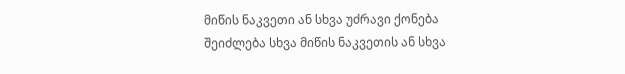მიწის ნაკვეთი ან სხვა უძრავი ქონება შეიძლება სხვა მიწის ნაკვეთის ან სხვა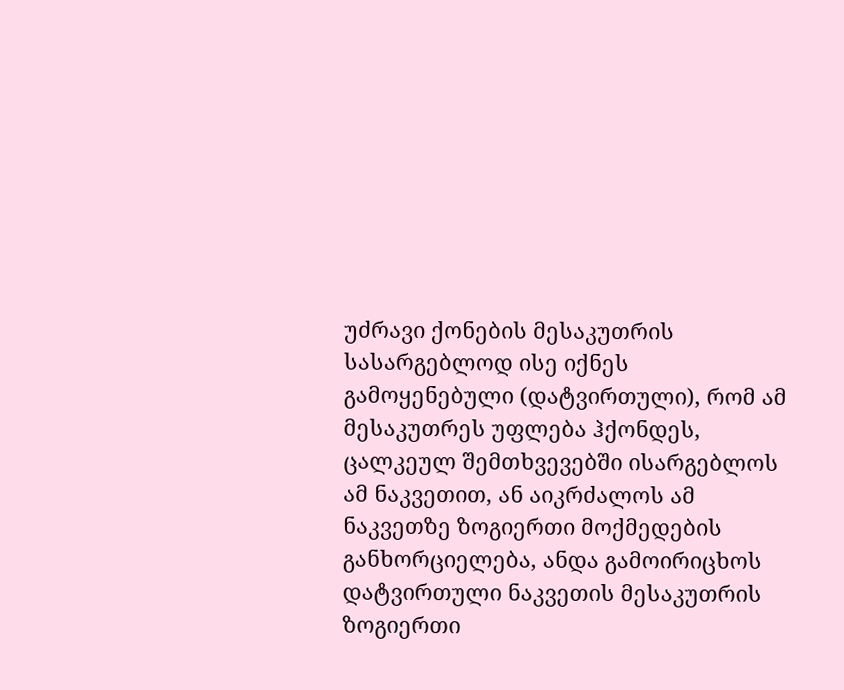უძრავი ქონების მესაკუთრის სასარგებლოდ ისე იქნეს გამოყენებული (დატვირთული), რომ ამ მესაკუთრეს უფლება ჰქონდეს, ცალკეულ შემთხვევებში ისარგებლოს ამ ნაკვეთით, ან აიკრძალოს ამ ნაკვეთზე ზოგიერთი მოქმედების განხორციელება, ანდა გამოირიცხოს დატვირთული ნაკვეთის მესაკუთრის ზოგიერთი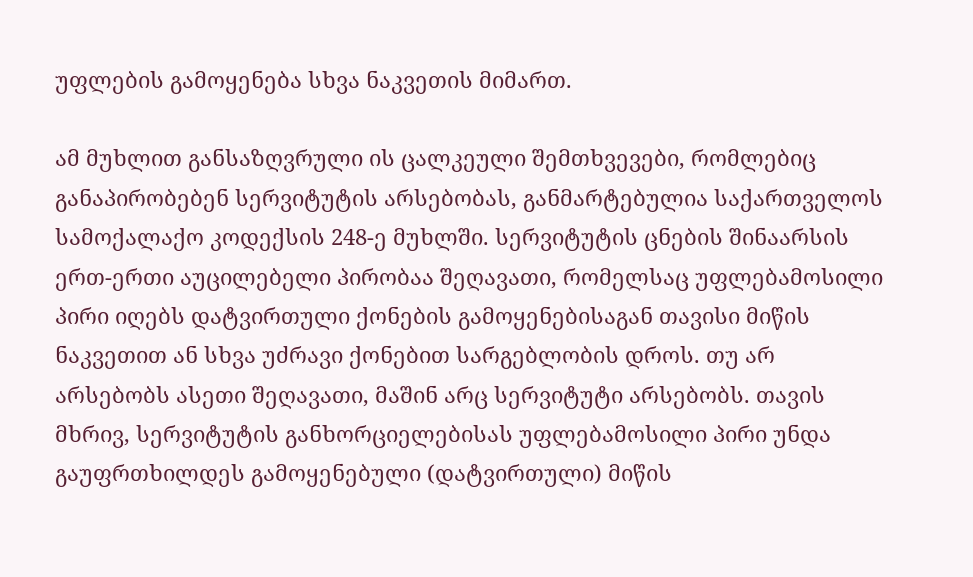უფლების გამოყენება სხვა ნაკვეთის მიმართ.

ამ მუხლით განსაზღვრული ის ცალკეული შემთხვევები, რომლებიც განაპირობებენ სერვიტუტის არსებობას, განმარტებულია საქართველოს სამოქალაქო კოდექსის 248-ე მუხლში. სერვიტუტის ცნების შინაარსის ერთ-ერთი აუცილებელი პირობაა შეღავათი, რომელსაც უფლებამოსილი პირი იღებს დატვირთული ქონების გამოყენებისაგან თავისი მიწის ნაკვეთით ან სხვა უძრავი ქონებით სარგებლობის დროს. თუ არ არსებობს ასეთი შეღავათი, მაშინ არც სერვიტუტი არსებობს. თავის მხრივ, სერვიტუტის განხორციელებისას უფლებამოსილი პირი უნდა გაუფრთხილდეს გამოყენებული (დატვირთული) მიწის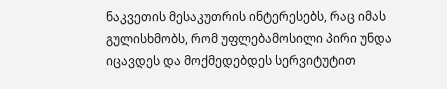ნაკვეთის მესაკუთრის ინტერესებს, რაც იმას გულისხმობს, რომ უფლებამოსილი პირი უნდა იცავდეს და მოქმედებდეს სერვიტუტით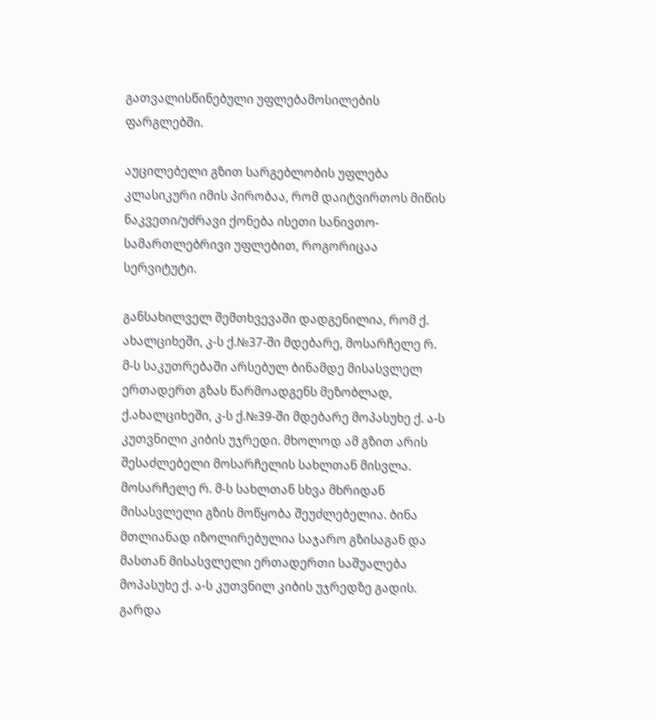გათვალისწინებული უფლებამოსილების ფარგლებში.

აუცილებელი გზით სარგებლობის უფლება კლასიკური იმის პირობაა, რომ დაიტვირთოს მიწის ნაკვეთი/უძრავი ქონება ისეთი სანივთო-სამართლებრივი უფლებით, როგორიცაა სერვიტუტი.

განსახილველ შემთხვევაში დადგენილია, რომ ქ. ახალციხეში, კ-ს ქ.№37-ში მდებარე, მოსარჩელე რ. მ-ს საკუთრებაში არსებულ ბინამდე მისასვლელ ერთადერთ გზას წარმოადგენს მეზობლად, ქ.ახალციხეში, კ-ს ქ.№39-ში მდებარე მოპასუხე ქ. ა-ს კუთვნილი კიბის უჯრედი. მხოლოდ ამ გზით არის შესაძლებელი მოსარჩელის სახლთან მისვლა. მოსარჩელე რ. მ-ს სახლთან სხვა მხრიდან მისასვლელი გზის მოწყობა შეუძლებელია. ბინა მთლიანად იზოლირებულია საჯარო გზისაგან და მასთან მისასვლელი ერთადერთი საშუალება მოპასუხე ქ. ა-ს კუთვნილ კიბის უჯრედზე გადის. გარდა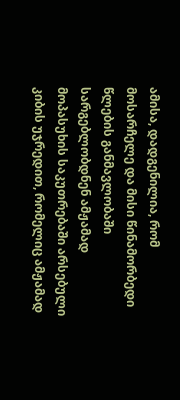ამისა, დადგენილია, რომ მოსარჩელე და მისი წინამორბედი წლების განმავლობაში სარგებლობდნენ ამჟამად მოპასუხის საკუთრებაში არსებული კიბის უჯრედით, რომელიც ამჟამად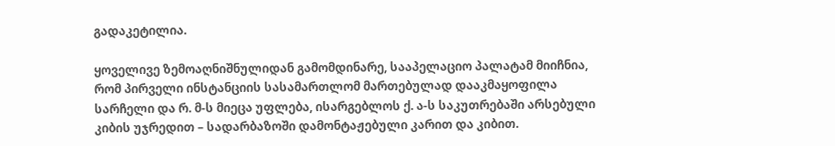გადაკეტილია.

ყოველივე ზემოაღნიშნულიდან გამომდინარე, სააპელაციო პალატამ მიიჩნია, რომ პირველი ინსტანციის სასამართლომ მართებულად დააკმაყოფილა სარჩელი და რ. მ-ს მიეცა უფლება, ისარგებლოს ქ. ა-ს საკუთრებაში არსებული კიბის უჯრედით – სადარბაზოში დამონტაჟებული კარით და კიბით.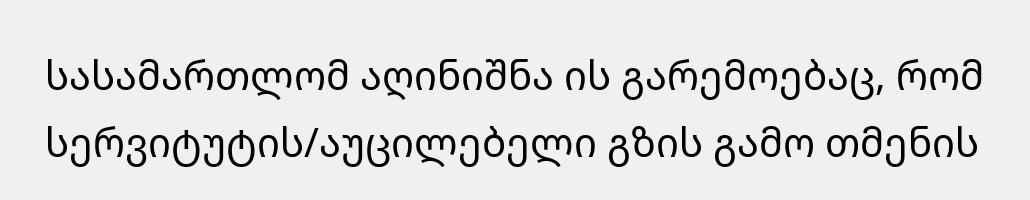სასამართლომ აღინიშნა ის გარემოებაც, რომ სერვიტუტის/აუცილებელი გზის გამო თმენის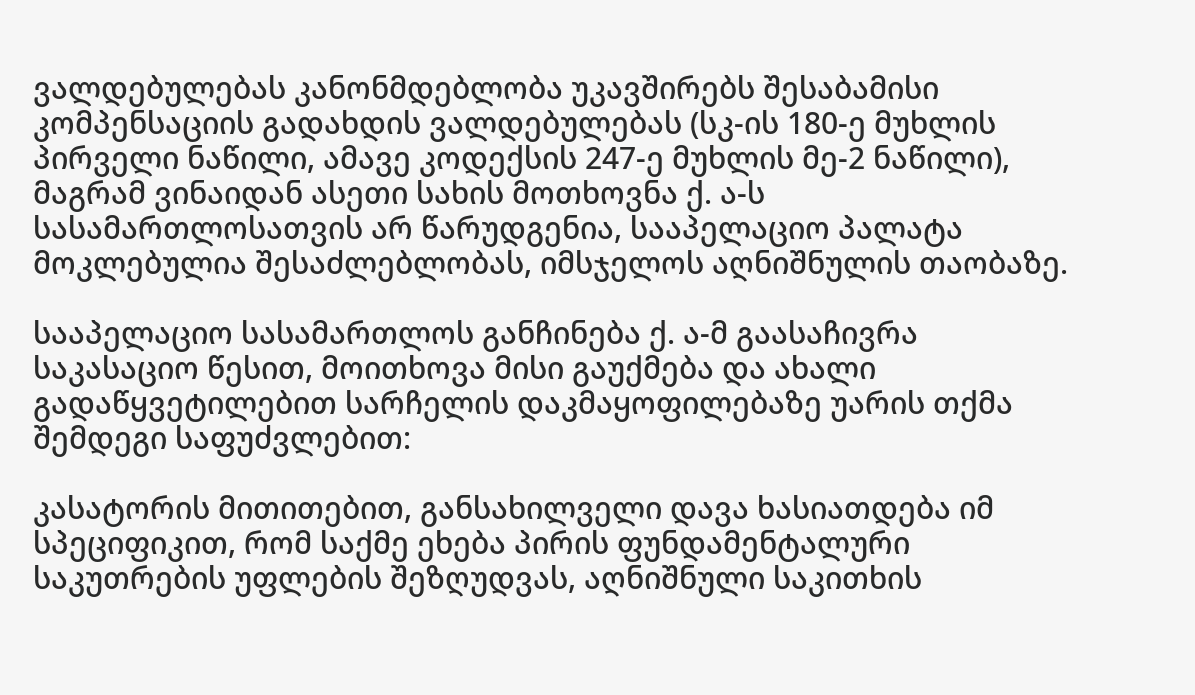ვალდებულებას კანონმდებლობა უკავშირებს შესაბამისი კომპენსაციის გადახდის ვალდებულებას (სკ-ის 180-ე მუხლის პირველი ნაწილი, ამავე კოდექსის 247-ე მუხლის მე-2 ნაწილი), მაგრამ ვინაიდან ასეთი სახის მოთხოვნა ქ. ა-ს სასამართლოსათვის არ წარუდგენია, სააპელაციო პალატა მოკლებულია შესაძლებლობას, იმსჯელოს აღნიშნულის თაობაზე.

სააპელაციო სასამართლოს განჩინება ქ. ა-მ გაასაჩივრა საკასაციო წესით, მოითხოვა მისი გაუქმება და ახალი გადაწყვეტილებით სარჩელის დაკმაყოფილებაზე უარის თქმა შემდეგი საფუძვლებით:

კასატორის მითითებით, განსახილველი დავა ხასიათდება იმ სპეციფიკით, რომ საქმე ეხება პირის ფუნდამენტალური საკუთრების უფლების შეზღუდვას, აღნიშნული საკითხის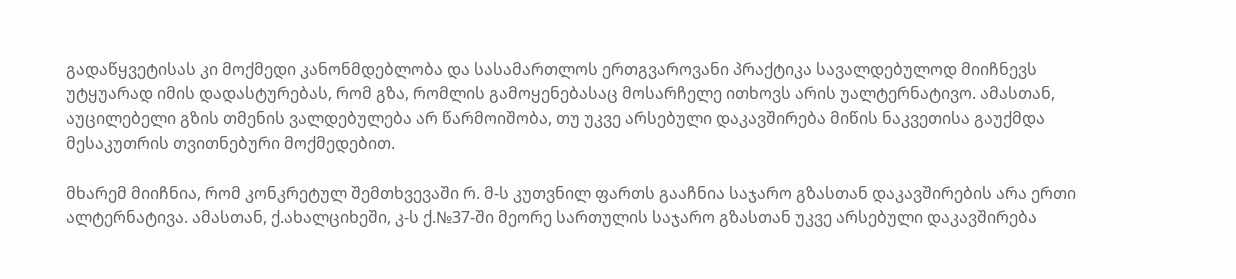გადაწყვეტისას კი მოქმედი კანონმდებლობა და სასამართლოს ერთგვაროვანი პრაქტიკა სავალდებულოდ მიიჩნევს უტყუარად იმის დადასტურებას, რომ გზა, რომლის გამოყენებასაც მოსარჩელე ითხოვს არის უალტერნატივო. ამასთან, აუცილებელი გზის თმენის ვალდებულება არ წარმოიშობა, თუ უკვე არსებული დაკავშირება მიწის ნაკვეთისა გაუქმდა მესაკუთრის თვითნებური მოქმედებით.

მხარემ მიიჩნია, რომ კონკრეტულ შემთხვევაში რ. მ-ს კუთვნილ ფართს გააჩნია საჯარო გზასთან დაკავშირების არა ერთი ალტერნატივა. ამასთან, ქ.ახალციხეში, კ-ს ქ.№37-ში მეორე სართულის საჯარო გზასთან უკვე არსებული დაკავშირება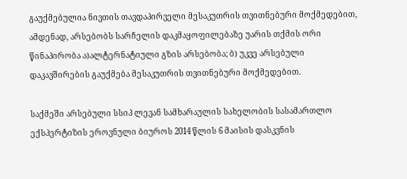გაუქმებულია ნივთის თავდაპირველი მესაკუთრის თვითნებური მოქმედებით, ამდენად, არსებობს სარჩელის დაკმაყოფილებაზე უარის თქმის ორი წინაპირობა ა)ალტერნატიული გზის არსებობა; ბ) უკვე არსებული დაკავშირების გაუქმება მესაკუთრის თვითნებური მოქმედებით.

საქმეში არსებული სსიპ ლევან სამხარაულის სახელობის სასამართლო ექსპერტიზის ეროვნული ბიუროს 2014 წლის 6 მაისის დასკვნის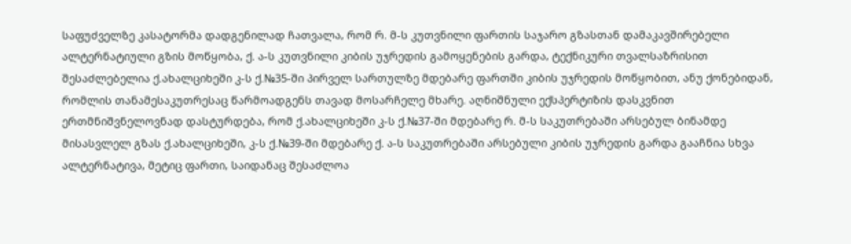საფუძველზე კასატორმა დადგენილად ჩათვალა, რომ რ. მ-ს კუთვნილი ფართის საჯარო გზასთან დამაკავშირებელი ალტერნატიული გზის მოწყობა, ქ. ა-ს კუთვნილი კიბის უჯრედის გამოყენების გარდა, ტექნიკური თვალსაზრისით შესაძლებელია ქ.ახალციხეში კ-ს ქ.№35-ში პირველ სართულზე მდებარე ფართში კიბის უჯრედის მოწყობით, ანუ ქონებიდან, რომლის თანამესაკუთრესაც წარმოადგენს თავად მოსარჩელე მხარე. აღნიშნული ექსპერტიზის დასკვნით ერთმნიშვნელოვნად დასტურდება, რომ ქ.ახალციხეში კ-ს ქ.№37-ში მდებარე რ. მ-ს საკუთრებაში არსებულ ბინამდე მისასვლელ გზას ქ.ახალციხეში, კ-ს ქ.№39-ში მდებარე ქ. ა-ს საკუთრებაში არსებული კიბის უჯრედის გარდა გააჩნია სხვა ალტერნატივა, მეტიც ფართი, საიდანაც შესაძლოა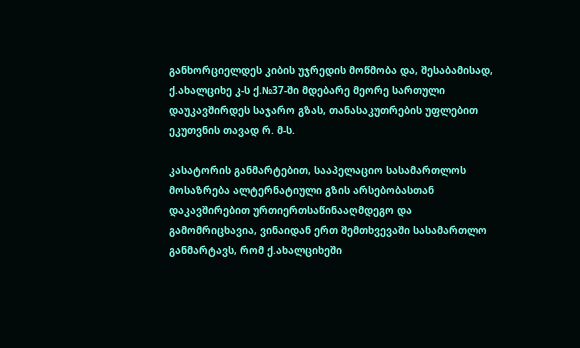განხორციელდეს კიბის უჯრედის მოწმობა და, შესაბამისად, ქ.ახალციხე კ-ს ქ.№37-ში მდებარე მეორე სართული დაუკავშირდეს საჯარო გზას, თანასაკუთრების უფლებით ეკუთვნის თავად რ. მ-ს.

კასატორის განმარტებით, სააპელაციო სასამართლოს მოსაზრება ალტერნატიული გზის არსებობასთან დაკავშირებით ურთიერთსაწინააღმდეგო და გამომრიცხავია, ვინაიდან ერთ შემთხვევაში სასამართლო განმარტავს, რომ ქ.ახალციხეში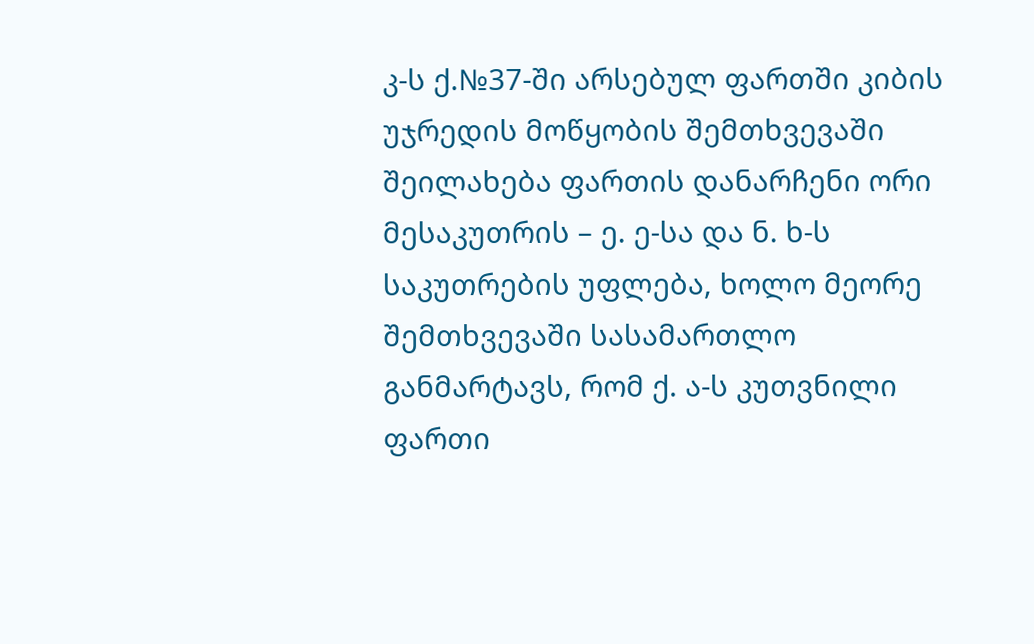კ-ს ქ.№37-ში არსებულ ფართში კიბის უჯრედის მოწყობის შემთხვევაში შეილახება ფართის დანარჩენი ორი მესაკუთრის – ე. ე-სა და ნ. ხ-ს საკუთრების უფლება, ხოლო მეორე შემთხვევაში სასამართლო განმარტავს, რომ ქ. ა-ს კუთვნილი ფართი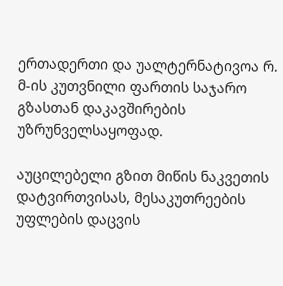ერთადერთი და უალტერნატივოა რ. მ-ის კუთვნილი ფართის საჯარო გზასთან დაკავშირების უზრუნველსაყოფად.

აუცილებელი გზით მიწის ნაკვეთის დატვირთვისას, მესაკუთრეების უფლების დაცვის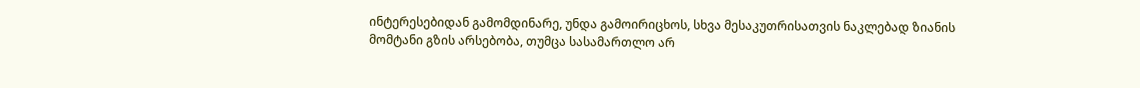ინტერესებიდან გამომდინარე, უნდა გამოირიცხოს, სხვა მესაკუთრისათვის ნაკლებად ზიანის მომტანი გზის არსებობა, თუმცა სასამართლო არ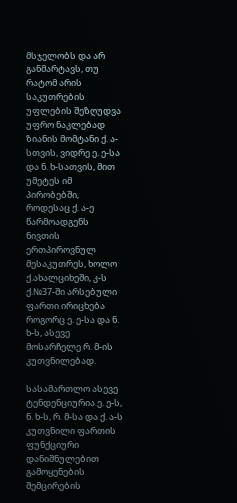მსჯელობს და არ განმარტავს, თუ რატომ არის საკუთრების უფლების შეზღუდვა უფრო ნაკლებად ზიანის მომტანი ქ. ა-სთვის, ვიდრე ე. ე-სა და ნ. ხ-სათვის, მით უმეტეს იმ პირობებში, როდესაც ქ. ა-ე წარმოადგენს ნივთის ერთპიროვნულ მესაკუთრეს, ხოლო ქ.ახალციხეში, კ-ს ქ.№37-ში არსებული ფართი ირიცხება როგორც ე. ე-სა და ნ. ხ-ს, ასევე მოსარჩელე რ. მ-ის კუთვნილებად.

სასამართლო ასევე ტენდენციურია ე. ე-ს, ნ. ხ-ს, რ. მ-სა და ქ. ა-ს კუთვნილი ფართის ფუნქციური დანიშნულებით გამოყენების შემცირების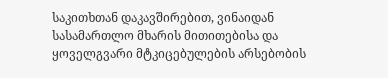საკითხთან დაკავშირებით, ვინაიდან სასამართლო მხარის მითითებისა და ყოველგვარი მტკიცებულების არსებობის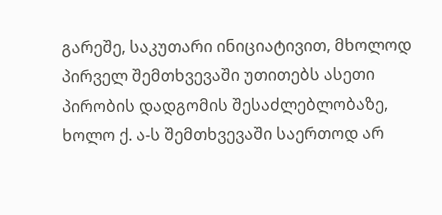გარეშე, საკუთარი ინიციატივით, მხოლოდ პირველ შემთხვევაში უთითებს ასეთი პირობის დადგომის შესაძლებლობაზე, ხოლო ქ. ა-ს შემთხვევაში საერთოდ არ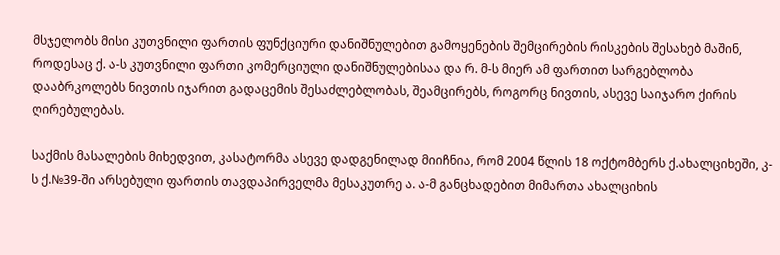მსჯელობს მისი კუთვნილი ფართის ფუნქციური დანიშნულებით გამოყენების შემცირების რისკების შესახებ მაშინ, როდესაც ქ. ა-ს კუთვნილი ფართი კომერციული დანიშნულებისაა და რ. მ-ს მიერ ამ ფართით სარგებლობა დააბრკოლებს ნივთის იჯარით გადაცემის შესაძლებლობას, შეამცირებს, როგორც ნივთის, ასევე საიჯარო ქირის ღირებულებას.

საქმის მასალების მიხედვით, კასატორმა ასევე დადგენილად მიიჩნია, რომ 2004 წლის 18 ოქტომბერს ქ.ახალციხეში, კ-ს ქ.№39-ში არსებული ფართის თავდაპირველმა მესაკუთრე ა. ა-მ განცხადებით მიმართა ახალციხის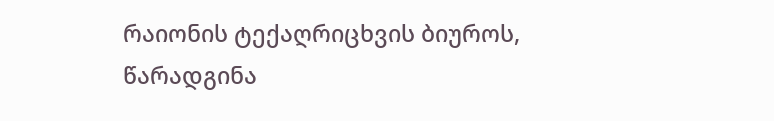რაიონის ტექაღრიცხვის ბიუროს, წარადგინა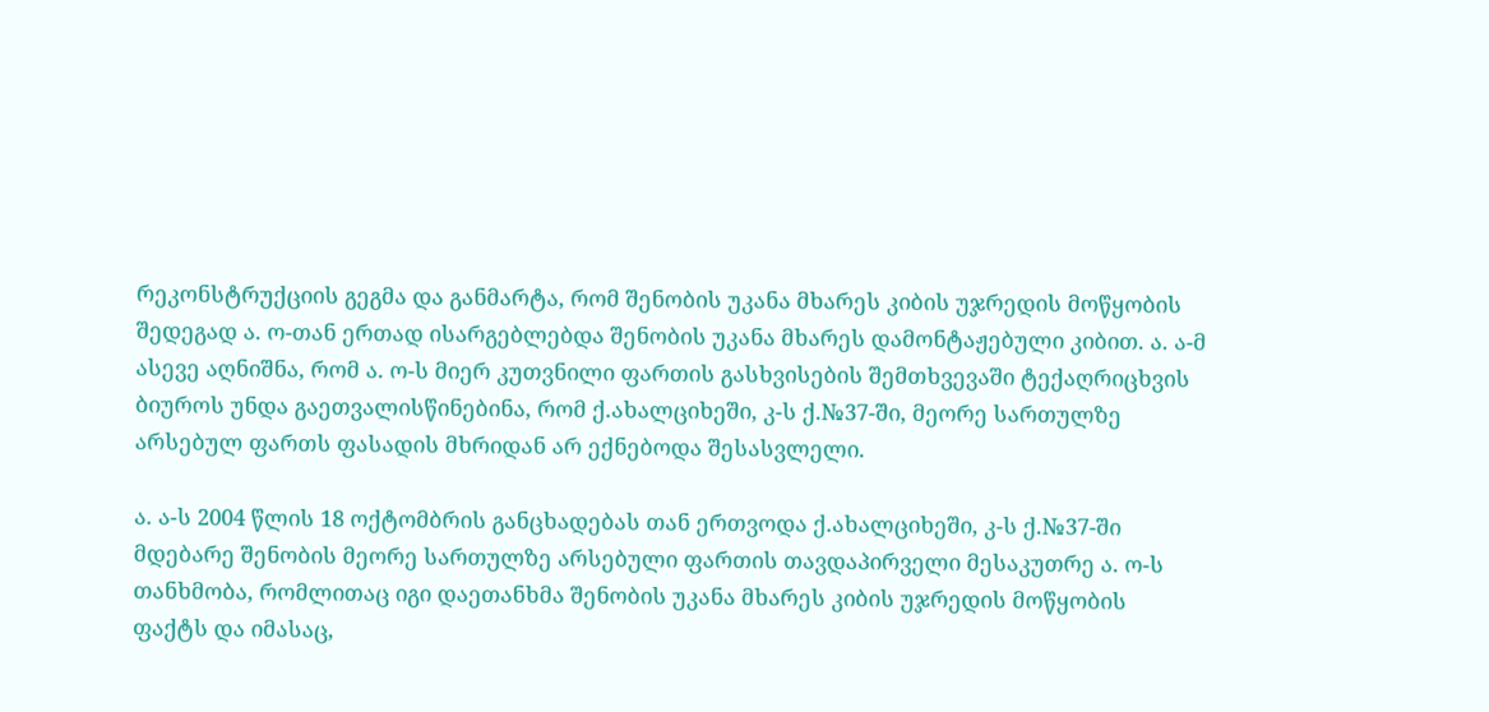რეკონსტრუქციის გეგმა და განმარტა, რომ შენობის უკანა მხარეს კიბის უჯრედის მოწყობის შედეგად ა. ო-თან ერთად ისარგებლებდა შენობის უკანა მხარეს დამონტაჟებული კიბით. ა. ა-მ ასევე აღნიშნა, რომ ა. ო-ს მიერ კუთვნილი ფართის გასხვისების შემთხვევაში ტექაღრიცხვის ბიუროს უნდა გაეთვალისწინებინა, რომ ქ.ახალციხეში, კ-ს ქ.№37-ში, მეორე სართულზე არსებულ ფართს ფასადის მხრიდან არ ექნებოდა შესასვლელი.

ა. ა-ს 2004 წლის 18 ოქტომბრის განცხადებას თან ერთვოდა ქ.ახალციხეში, კ-ს ქ.№37-ში მდებარე შენობის მეორე სართულზე არსებული ფართის თავდაპირველი მესაკუთრე ა. ო-ს თანხმობა, რომლითაც იგი დაეთანხმა შენობის უკანა მხარეს კიბის უჯრედის მოწყობის ფაქტს და იმასაც,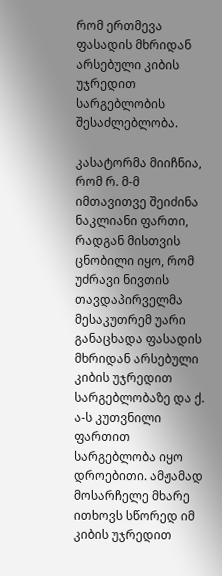რომ ერთმევა ფასადის მხრიდან არსებული კიბის უჯრედით სარგებლობის შესაძლებლობა.

კასატორმა მიიჩნია, რომ რ. მ-მ იმთავითვე შეიძინა ნაკლიანი ფართი, რადგან მისთვის ცნობილი იყო, რომ უძრავი ნივთის თავდაპირველმა მესაკუთრემ უარი განაცხადა ფასადის მხრიდან არსებული კიბის უჯრედით სარგებლობაზე და ქ. ა-ს კუთვნილი ფართით სარგებლობა იყო დროებითი. ამჟამად მოსარჩელე მხარე ითხოვს სწორედ იმ კიბის უჯრედით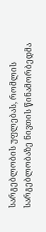სარგებლობის უფლებას, რომლის სარგებლობაზე ნივთის წინამორბედმა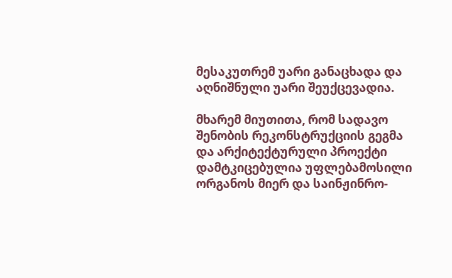მესაკუთრემ უარი განაცხადა და აღნიშნული უარი შეუქცევადია.

მხარემ მიუთითა, რომ სადავო შენობის რეკონსტრუქციის გეგმა და არქიტექტურული პროექტი დამტკიცებულია უფლებამოსილი ორგანოს მიერ და საინჟინრო-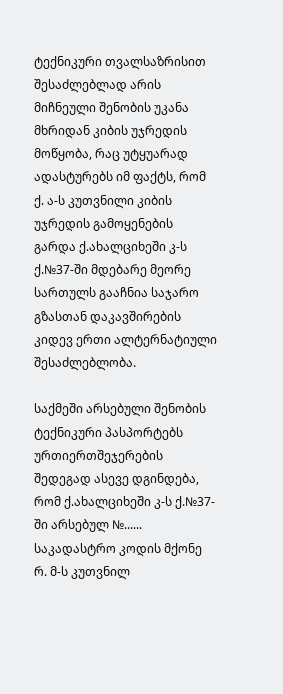ტექნიკური თვალსაზრისით შესაძლებლად არის მიჩნეული შენობის უკანა მხრიდან კიბის უჯრედის მოწყობა, რაც უტყუარად ადასტურებს იმ ფაქტს, რომ ქ. ა-ს კუთვნილი კიბის უჯრედის გამოყენების გარდა ქ.ახალციხეში კ-ს ქ.№37-ში მდებარე მეორე სართულს გააჩნია საჯარო გზასთან დაკავშირების კიდევ ერთი ალტერნატიული შესაძლებლობა.

საქმეში არსებული შენობის ტექნიკური პასპორტებს ურთიერთშეჯერების შედეგად ასევე დგინდება, რომ ქ.ახალციხეში კ-ს ქ.№37-ში არსებულ №...... საკადასტრო კოდის მქონე რ. მ-ს კუთვნილ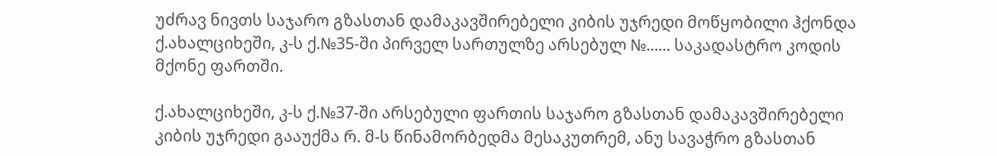უძრავ ნივთს საჯარო გზასთან დამაკავშირებელი კიბის უჯრედი მოწყობილი ჰქონდა ქ.ახალციხეში, კ-ს ქ.№35-ში პირველ სართულზე არსებულ №...... საკადასტრო კოდის მქონე ფართში.

ქ.ახალციხეში, კ-ს ქ.№37-ში არსებული ფართის საჯარო გზასთან დამაკავშირებელი კიბის უჯრედი გააუქმა რ. მ-ს წინამორბედმა მესაკუთრემ, ანუ სავაჭრო გზასთან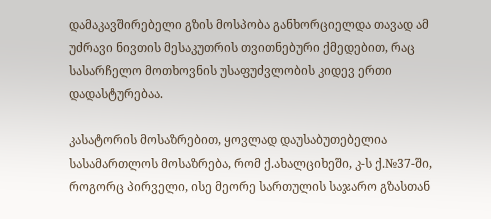დამაკავშირებელი გზის მოსპობა განხორციელდა თავად ამ უძრავი ნივთის მესაკუთრის თვითნებური ქმედებით, რაც სასარჩელო მოთხოვნის უსაფუძვლობის კიდევ ერთი დადასტურებაა.

კასატორის მოსაზრებით, ყოვლად დაუსაბუთებელია სასამართლოს მოსაზრება, რომ ქ.ახალციხეში, კ-ს ქ.№37-ში, როგორც პირველი, ისე მეორე სართულის საჯარო გზასთან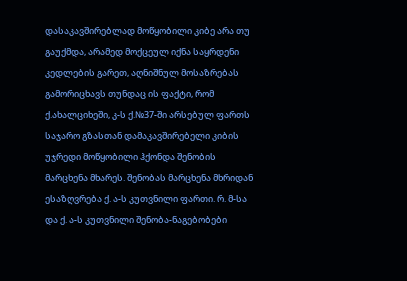დასაკავშირებლად მოწყობილი კიბე არა თუ გაუქმდა, არამედ მოქცეულ იქნა საყრდენი კედლების გარეთ, აღნიშნულ მოსაზრებას გამორიცხავს თუნდაც ის ფაქტი, რომ ქ.ახალციხეში, კ-ს ქ.№37-ში არსებულ ფართს საჯარო გზასთან დამაკავშირებელი კიბის უჯრედი მოწყობილი ჰქონდა შენობის მარცხენა მხარეს. შენობას მარცხენა მხრიდან ესაზღვრება ქ. ა-ს კუთვნილი ფართი. რ. მ-სა და ქ. ა-ს კუთვნილი შენობა-ნაგებობები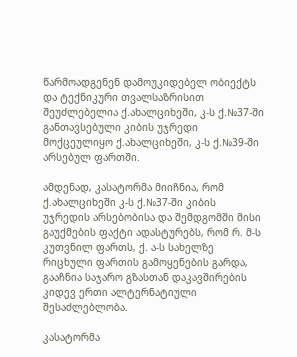წარმოადგენენ დამოუკიდებელ ობიექტს და ტექნიკური თვალსაზრისით შეუძლებელია ქ.ახალციხეში, კ-ს ქ.№37-ში განთავსებული კიბის უჯრედი მოქცეულიყო ქ.ახალციხეში, კ-ს ქ.№39-ში არსებულ ფართში.

ამდენად, კასატორმა მიიჩნია, რომ ქ.ახალციხეში კ-ს ქ.№37-ში კიბის უჯრედის არსებობისა და შემდგომში მისი გაუქმების ფაქტი ადასტურებს, რომ რ. მ-ს კუთვნილ ფართს, ქ. ა-ს სახელზე რიცხული ფართის გამოყენების გარდა, გააჩნია საჯარო გზასთან დაკავშირების კიდევ ერთი ალტერნატიული შესაძლებლობა.

კასატორმა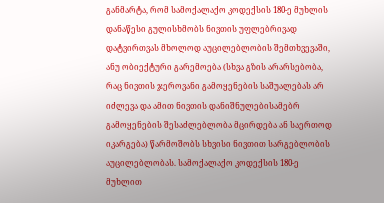განმარტა, რომ სამოქალაქო კოდექსის 180-ე მუხლის დანაწესი გულისხმობს ნივთის უფლებრივად დატვირთვას მხოლოდ აუცილებლობის შემთხვევაში, ანუ ობიექტური გარემოება (სხვა გზის არარსებობა, რაც ნივთის ჯეროვანი გამოყენების საშუალებას არ იძლევა და ამით ნივთის დანიშნულებისამებრ გამოყენების შესაძლებლობა მცირდება ან საერთოდ იკარგება) წარმოშობს სხვისი ნივთით სარგებლობის აუცილებლობას. სამოქალაქო კოდექსის 180-ე მუხლით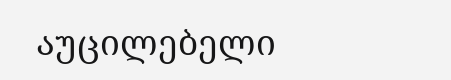აუცილებელი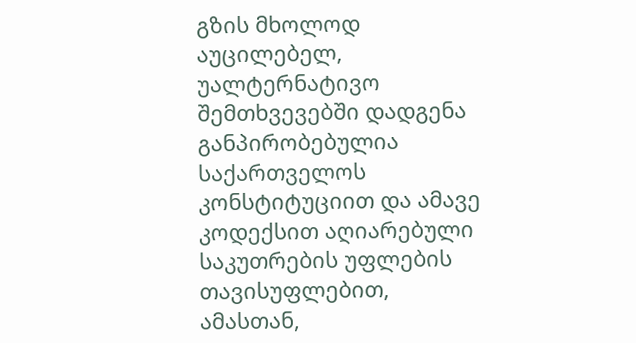გზის მხოლოდ აუცილებელ, უალტერნატივო შემთხვევებში დადგენა განპირობებულია საქართველოს კონსტიტუციით და ამავე კოდექსით აღიარებული საკუთრების უფლების თავისუფლებით, ამასთან,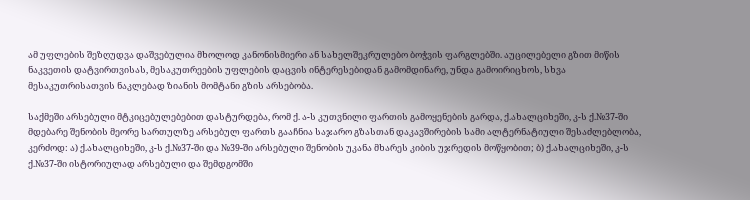ამ უფლების შეზღუდვა დაშვებულია მხოლოდ კანონისმიერი ან სახელშეკრულებო ბოჭვის ფარგლებში. აუცილებელი გზით მიწის ნაკვეთის დატვირთვისას, მესაკუთრეების უფლების დაცვის ინტერესებიდან გამომდინარე, უნდა გამოირიცხოს, სხვა მესაკუთრისათვის ნაკლებად ზიანის მომტანი გზის არსებობა.

საქმეში არსებული მტკიცებულებებით დასტურდება, რომ ქ. ა-ს კუთვნილი ფართის გამოყენების გარდა, ქ.ახალციხეში, კ-ს ქ.№37-ში მდებარე შენობის მეორე სართულზე არსებულ ფართს გააჩნია საჯარო გზასთან დაკავშირების სამი ალტერნატიული შესაძლებლობა, კერძოდ: ა) ქ.ახალციხეში, კ-ს ქ.№37-ში და №39-ში არსებული შენობის უკანა მხარეს კიბის უჯრედის მოწყობით; ბ) ქ.ახალციხეში, კ-ს ქ.№37-ში ისტორიულად არსებული და შემდგომში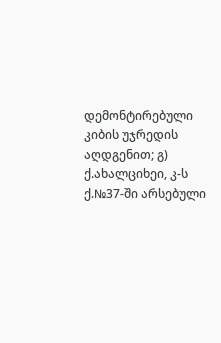დემონტირებული კიბის უჯრედის აღდგენით; გ) ქ.ახალციხეი, კ-ს ქ.№37-ში არსებული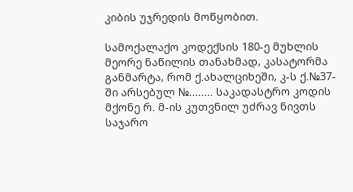კიბის უჯრედის მოწყობით.

სამოქალაქო კოდექსის 180-ე მუხლის მეორე ნაწილის თანახმად, კასატორმა განმარტა, რომ ქ.ახალციხეში, კ-ს ქ.№37-ში არსებულ №........ საკადასტრო კოდის მქონე რ. მ-ის კუთვნილ უძრავ ნივთს საჯარო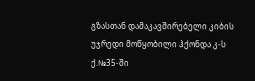გზასთან დამაკავშირებელი კიბის უჯრედი მოწყობილი ჰქონდა კ-ს ქ.№35-ში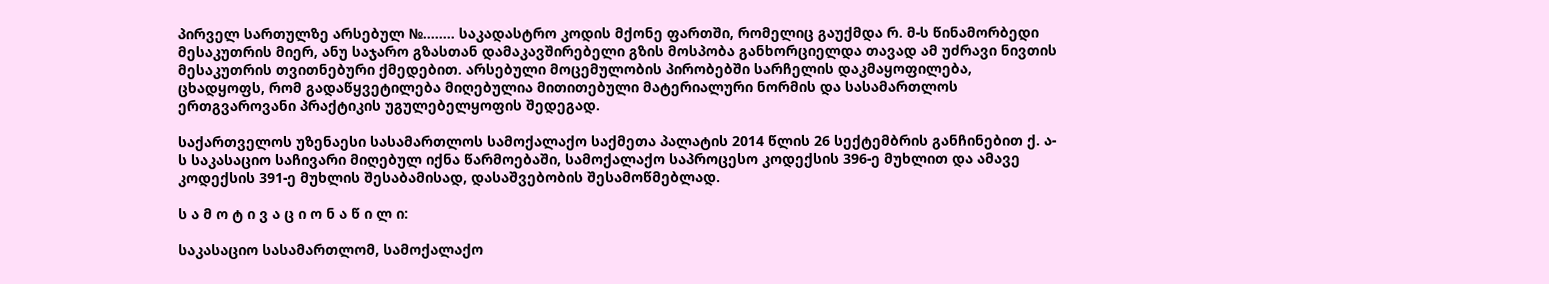პირველ სართულზე არსებულ №........ საკადასტრო კოდის მქონე ფართში, რომელიც გაუქმდა რ. მ-ს წინამორბედი მესაკუთრის მიერ, ანუ საჯარო გზასთან დამაკავშირებელი გზის მოსპობა განხორციელდა თავად ამ უძრავი ნივთის მესაკუთრის თვითნებური ქმედებით. არსებული მოცემულობის პირობებში სარჩელის დაკმაყოფილება, ცხადყოფს, რომ გადაწყვეტილება მიღებულია მითითებული მატერიალური ნორმის და სასამართლოს ერთგვაროვანი პრაქტიკის უგულებელყოფის შედეგად.

საქართველოს უზენაესი სასამართლოს სამოქალაქო საქმეთა პალატის 2014 წლის 26 სექტემბრის განჩინებით ქ. ა-ს საკასაციო საჩივარი მიღებულ იქნა წარმოებაში, სამოქალაქო საპროცესო კოდექსის 396-ე მუხლით და ამავე კოდექსის 391-ე მუხლის შესაბამისად, დასაშვებობის შესამოწმებლად.

ს ა მ ო ტ ი ვ ა ც ი ო ნ ა წ ი ლ ი:

საკასაციო სასამართლომ, სამოქალაქო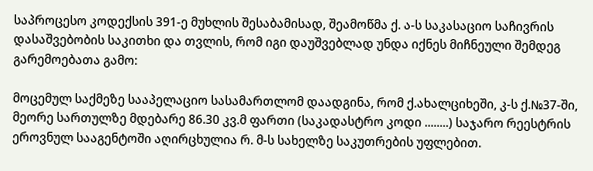საპროცესო კოდექსის 391-ე მუხლის შესაბამისად, შეამოწმა ქ. ა-ს საკასაციო საჩივრის დასაშვებობის საკითხი და თვლის, რომ იგი დაუშვებლად უნდა იქნეს მიჩნეული შემდეგ გარემოებათა გამო:

მოცემულ საქმეზე სააპელაციო სასამართლომ დაადგინა, რომ ქ.ახალციხეში, კ-ს ქ.№37-ში, მეორე სართულზე მდებარე 86.30 კვ.მ ფართი (საკადასტრო კოდი ........) საჯარო რეესტრის ეროვნულ სააგენტოში აღირცხულია რ. მ-ს სახელზე საკუთრების უფლებით.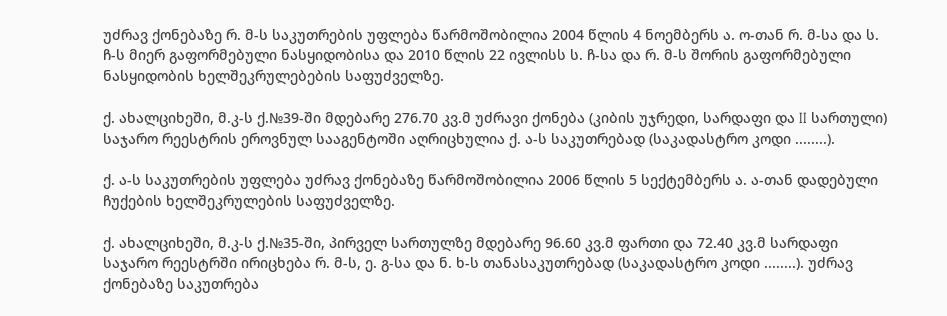უძრავ ქონებაზე რ. მ-ს საკუთრების უფლება წარმოშობილია 2004 წლის 4 ნოემბერს ა. ო-თან რ. მ-სა და ს. ჩ-ს მიერ გაფორმებული ნასყიდობისა და 2010 წლის 22 ივლისს ს. ჩ-სა და რ. მ-ს შორის გაფორმებული ნასყიდობის ხელშეკრულებების საფუძველზე.

ქ. ახალციხეში, მ.კ-ს ქ.№39-ში მდებარე 276.70 კვ.მ უძრავი ქონება (კიბის უჯრედი, სარდაფი და II სართული) საჯარო რეესტრის ეროვნულ სააგენტოში აღრიცხულია ქ. ა-ს საკუთრებად (საკადასტრო კოდი ........).

ქ. ა-ს საკუთრების უფლება უძრავ ქონებაზე წარმოშობილია 2006 წლის 5 სექტემბერს ა. ა-თან დადებული ჩუქების ხელშეკრულების საფუძველზე.

ქ. ახალციხეში, მ.კ-ს ქ.№35-ში, პირველ სართულზე მდებარე 96.60 კვ.მ ფართი და 72.40 კვ.მ სარდაფი საჯარო რეესტრში ირიცხება რ. მ-ს, ე. გ-სა და ნ. ხ-ს თანასაკუთრებად (საკადასტრო კოდი ........). უძრავ ქონებაზე საკუთრება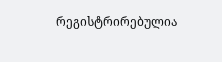რეგისტრირებულია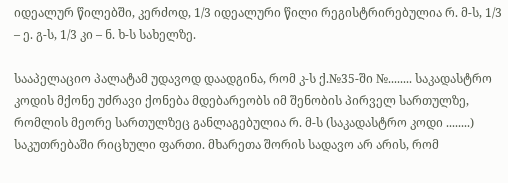იდეალურ წილებში, კერძოდ, 1/3 იდეალური წილი რეგისტრირებულია რ. მ-ს, 1/3 – ე. გ-ს, 1/3 კი – ნ. ხ-ს სახელზე.

სააპელაციო პალატამ უდავოდ დაადგინა, რომ კ-ს ქ.№35-ში №........ საკადასტრო კოდის მქონე უძრავი ქონება მდებარეობს იმ შენობის პირველ სართულზე, რომლის მეორე სართულზეც განლაგებულია რ. მ-ს (საკადასტრო კოდი ........) საკუთრებაში რიცხული ფართი. მხარეთა შორის სადავო არ არის, რომ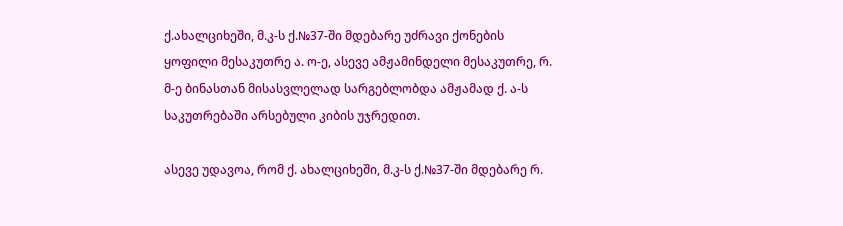ქ.ახალციხეში, მ.კ-ს ქ.№37-ში მდებარე უძრავი ქონების ყოფილი მესაკუთრე ა. ო-ე, ასევე ამჟამინდელი მესაკუთრე, რ. მ-ე ბინასთან მისასვლელად სარგებლობდა ამჟამად ქ. ა-ს საკუთრებაში არსებული კიბის უჯრედით.

ასევე უდავოა, რომ ქ. ახალციხეში, მ.კ-ს ქ.№37-ში მდებარე რ.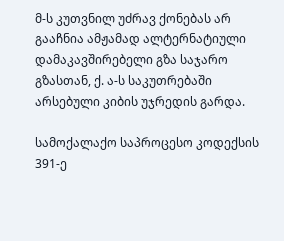მ-ს კუთვნილ უძრავ ქონებას არ გააჩნია ამჟამად ალტერნატიული დამაკავშირებელი გზა საჯარო გზასთან, ქ. ა-ს საკუთრებაში არსებული კიბის უჯრედის გარდა.

სამოქალაქო საპროცესო კოდექსის 391-ე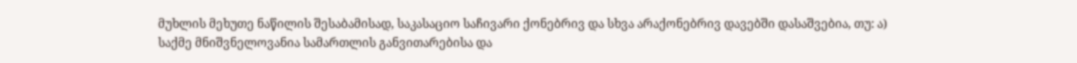მუხლის მეხუთე ნაწილის შესაბამისად, საკასაციო საჩივარი ქონებრივ და სხვა არაქონებრივ დავებში დასაშვებია, თუ: ა) საქმე მნიშვნელოვანია სამართლის განვითარებისა და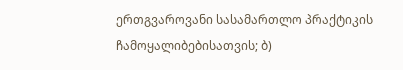ერთგვაროვანი სასამართლო პრაქტიკის ჩამოყალიბებისათვის; ბ)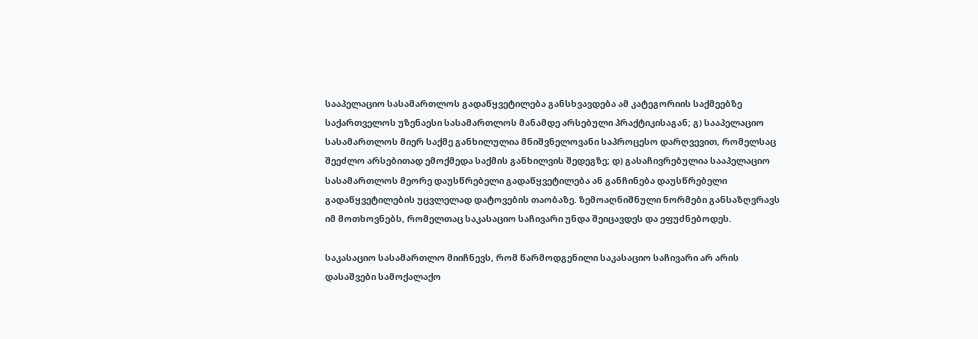სააპელაციო სასამართლოს გადაწყვეტილება განსხვავდება ამ კატეგორიის საქმეებზე საქართველოს უზენაესი სასამართლოს მანამდე არსებული პრაქტიკისაგან; გ) სააპელაციო სასამართლოს მიერ საქმე განხილულია მნიშვნელოვანი საპროცესო დარღვევით, რომელსაც შეეძლო არსებითად ემოქმედა საქმის განხილვის შედეგზე; დ) გასაჩივრებულია სააპელაციო სასამართლოს მეორე დაუსწრებელი გადაწყვეტილება ან განჩინება დაუსწრებელი გადაწყვეტილების უცვლელად დატოვების თაობაზე. ზემოაღნიშნული ნორმები განსაზღვრავს იმ მოთხოვნებს, რომელთაც საკასაციო საჩივარი უნდა შეიცავდეს და ეფუძნებოდეს.

საკასაციო სასამართლო მიიჩნევს, რომ წარმოდგენილი საკასაციო საჩივარი არ არის დასაშვები სამოქალაქო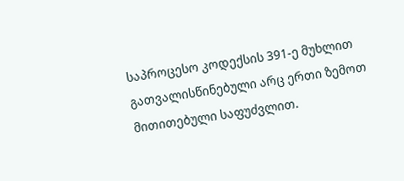საპროცესო კოდექსის 391-ე მუხლით გათვალისწინებული არც ერთი ზემოთ მითითებული საფუძვლით.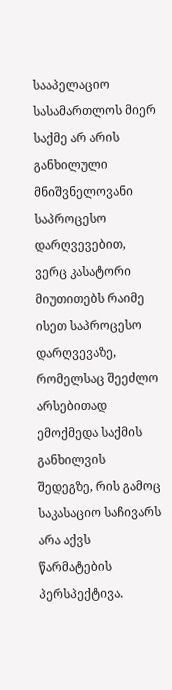სააპელაციო სასამართლოს მიერ საქმე არ არის განხილული მნიშვნელოვანი საპროცესო დარღვევებით, ვერც კასატორი მიუთითებს რაიმე ისეთ საპროცესო დარღვევაზე, რომელსაც შეეძლო არსებითად ემოქმედა საქმის განხილვის შედეგზე, რის გამოც საკასაციო საჩივარს არა აქვს წარმატების პერსპექტივა.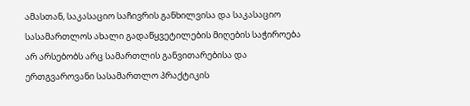ამასთან, საკასაციო საჩივრის განხილვისა და საკასაციო სასამართლოს ახალი გადაწყვეტილების მიღების საჭიროება არ არსებობს არც სამართლის განვითარებისა და ერთგვაროვანი სასამართლო პრაქტიკის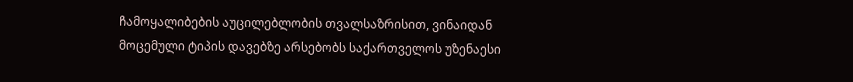ჩამოყალიბების აუცილებლობის თვალსაზრისით, ვინაიდან მოცემული ტიპის დავებზე არსებობს საქართველოს უზენაესი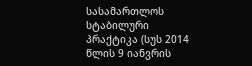სასამართლოს სტაბილური პრაქტიკა (სუს 2014 წლის 9 იანვრის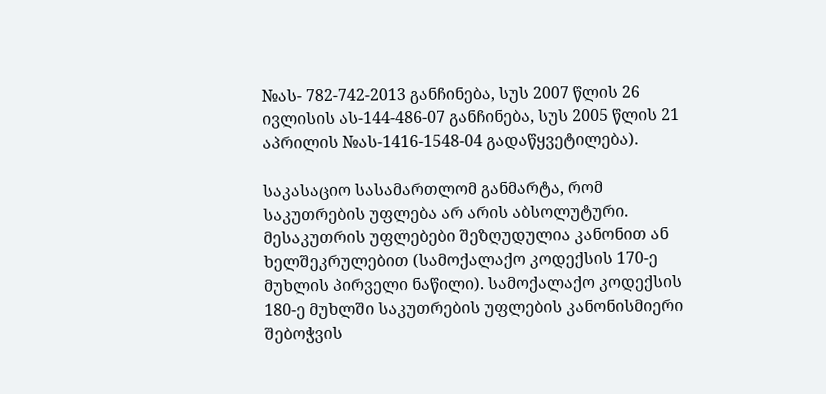№ას- 782-742-2013 განჩინება, სუს 2007 წლის 26 ივლისის ას-144-486-07 განჩინება, სუს 2005 წლის 21 აპრილის №ას-1416-1548-04 გადაწყვეტილება).

საკასაციო სასამართლომ განმარტა, რომ საკუთრების უფლება არ არის აბსოლუტური. მესაკუთრის უფლებები შეზღუდულია კანონით ან ხელშეკრულებით (სამოქალაქო კოდექსის 170-ე მუხლის პირველი ნაწილი). სამოქალაქო კოდექსის 180-ე მუხლში საკუთრების უფლების კანონისმიერი შებოჭვის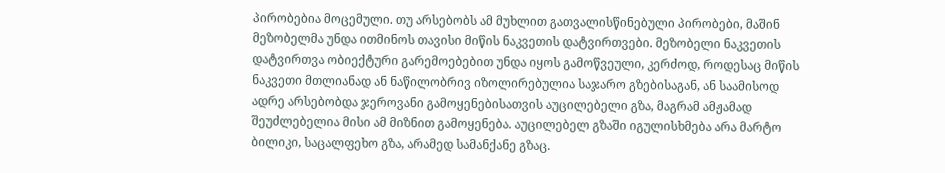პირობებია მოცემული. თუ არსებობს ამ მუხლით გათვალისწინებული პირობები, მაშინ მეზობელმა უნდა ითმინოს თავისი მიწის ნაკვეთის დატვირთვები. მეზობელი ნაკვეთის დატვირთვა ობიექტური გარემოებებით უნდა იყოს გამოწვეული, კერძოდ, როდესაც მიწის ნაკვეთი მთლიანად ან ნაწილობრივ იზოლირებულია საჯარო გზებისაგან, ან საამისოდ ადრე არსებობდა ჯეროვანი გამოყენებისათვის აუცილებელი გზა, მაგრამ ამჟამად შეუძლებელია მისი ამ მიზნით გამოყენება. აუცილებელ გზაში იგულისხმება არა მარტო ბილიკი, საცალფეხო გზა, არამედ სამანქანე გზაც.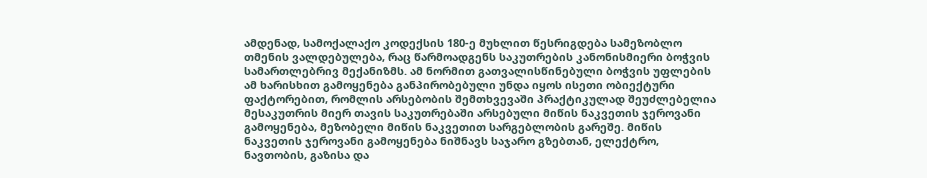ამდენად, სამოქალაქო კოდექსის 180-ე მუხლით წესრიგდება სამეზობლო თმენის ვალდებულება, რაც წარმოადგენს საკუთრების კანონისმიერი ბოჭვის სამართლებრივ მექანიზმს. ამ ნორმით გათვალისწინებული ბოჭვის უფლების ამ ხარისხით გამოყენება განპირობებული უნდა იყოს ისეთი ობიექტური ფაქტორებით, რომლის არსებობის შემთხვევაში პრაქტიკულად შეუძლებელია მესაკუთრის მიერ თავის საკუთრებაში არსებული მიწის ნაკვეთის ჯეროვანი გამოყენება, მეზობელი მიწის ნაკვეთით სარგებლობის გარეშე. მიწის ნაკვეთის ჯეროვანი გამოყენება ნიშნავს საჯარო გზებთან, ელექტრო, ნავთობის, გაზისა და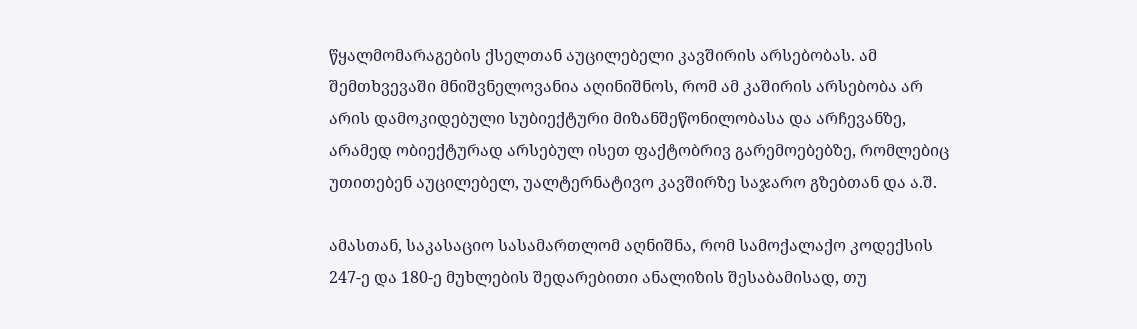წყალმომარაგების ქსელთან აუცილებელი კავშირის არსებობას. ამ შემთხვევაში მნიშვნელოვანია აღინიშნოს, რომ ამ კაშირის არსებობა არ არის დამოკიდებული სუბიექტური მიზანშეწონილობასა და არჩევანზე, არამედ ობიექტურად არსებულ ისეთ ფაქტობრივ გარემოებებზე, რომლებიც უთითებენ აუცილებელ, უალტერნატივო კავშირზე საჯარო გზებთან და ა.შ.

ამასთან, საკასაციო სასამართლომ აღნიშნა, რომ სამოქალაქო კოდექსის 247-ე და 180-ე მუხლების შედარებითი ანალიზის შესაბამისად, თუ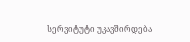სერვიტუტი უკავშირდება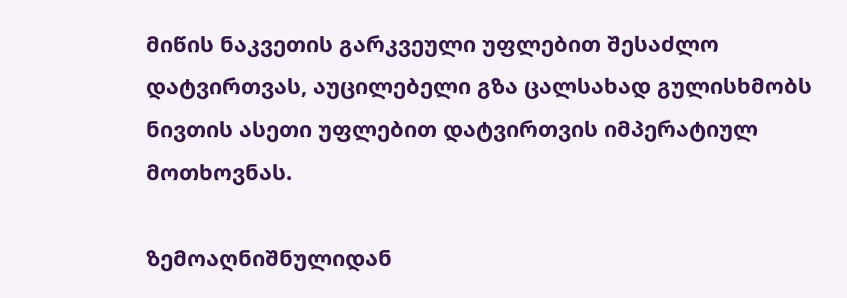მიწის ნაკვეთის გარკვეული უფლებით შესაძლო დატვირთვას, აუცილებელი გზა ცალსახად გულისხმობს ნივთის ასეთი უფლებით დატვირთვის იმპერატიულ მოთხოვნას.

ზემოაღნიშნულიდან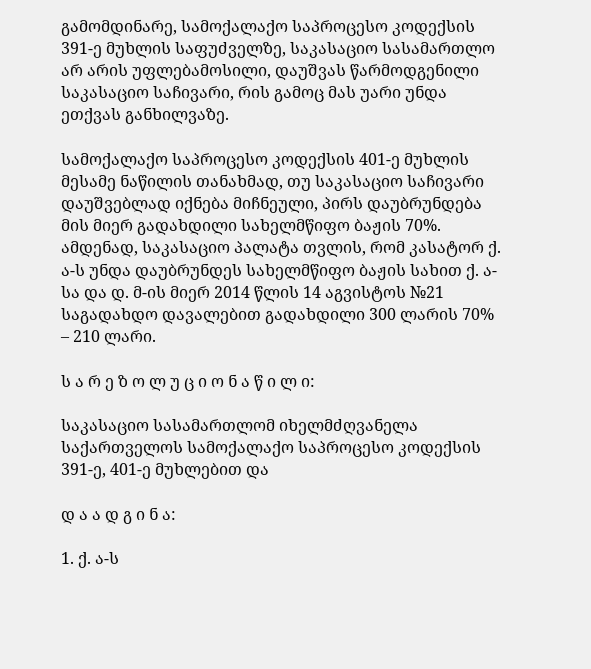გამომდინარე, სამოქალაქო საპროცესო კოდექსის 391-ე მუხლის საფუძველზე, საკასაციო სასამართლო არ არის უფლებამოსილი, დაუშვას წარმოდგენილი საკასაციო საჩივარი, რის გამოც მას უარი უნდა ეთქვას განხილვაზე.

სამოქალაქო საპროცესო კოდექსის 401-ე მუხლის მესამე ნაწილის თანახმად, თუ საკასაციო საჩივარი დაუშვებლად იქნება მიჩნეული, პირს დაუბრუნდება მის მიერ გადახდილი სახელმწიფო ბაჟის 70%. ამდენად, საკასაციო პალატა თვლის, რომ კასატორ ქ. ა-ს უნდა დაუბრუნდეს სახელმწიფო ბაჟის სახით ქ. ა-სა და დ. მ-ის მიერ 2014 წლის 14 აგვისტოს №21 საგადახდო დავალებით გადახდილი 300 ლარის 70% – 210 ლარი.

ს ა რ ე ზ ო ლ უ ც ი ო ნ ა წ ი ლ ი:

საკასაციო სასამართლომ იხელმძღვანელა საქართველოს სამოქალაქო საპროცესო კოდექსის 391-ე, 401-ე მუხლებით და

დ ა ა დ გ ი ნ ა:

1. ქ. ა-ს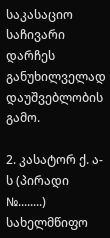საკასაციო საჩივარი დარჩეს განუხილველად დაუშვებლობის გამო.

2. კასატორ ქ. ა-ს (პირადი №........) სახელმწიფო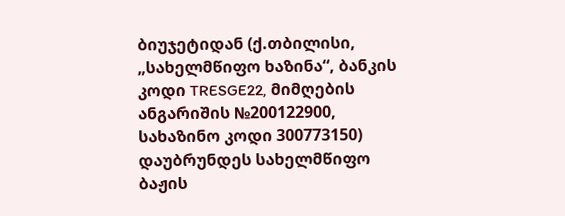ბიუჯეტიდან (ქ.თბილისი, „სახელმწიფო ხაზინა“, ბანკის კოდი TRESGE22, მიმღების ანგარიშის №200122900, სახაზინო კოდი 300773150) დაუბრუნდეს სახელმწიფო ბაჟის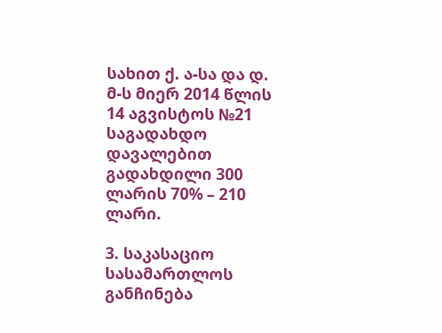სახით ქ. ა-სა და დ. მ-ს მიერ 2014 წლის 14 აგვისტოს №21 საგადახდო დავალებით გადახდილი 300 ლარის 70% – 210 ლარი.

3. საკასაციო სასამართლოს განჩინება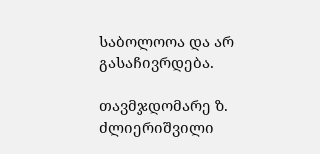საბოლოოა და არ გასაჩივრდება.

თავმჯდომარე ზ. ძლიერიშვილი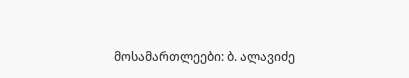მოსამართლეები: ბ. ალავიძე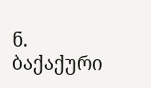ნ. ბაქაქური